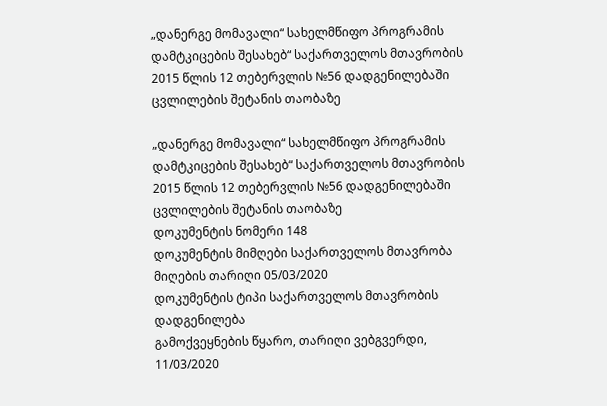„დანერგე მომავალი“ სახელმწიფო პროგრამის დამტკიცების შესახებ“ საქართველოს მთავრობის 2015 წლის 12 თებერვლის №56 დადგენილებაში ცვლილების შეტანის თაობაზე

„დანერგე მომავალი“ სახელმწიფო პროგრამის დამტკიცების შესახებ“ საქართველოს მთავრობის 2015 წლის 12 თებერვლის №56 დადგენილებაში ცვლილების შეტანის თაობაზე
დოკუმენტის ნომერი 148
დოკუმენტის მიმღები საქართველოს მთავრობა
მიღების თარიღი 05/03/2020
დოკუმენტის ტიპი საქართველოს მთავრობის დადგენილება
გამოქვეყნების წყარო, თარიღი ვებგვერდი, 11/03/2020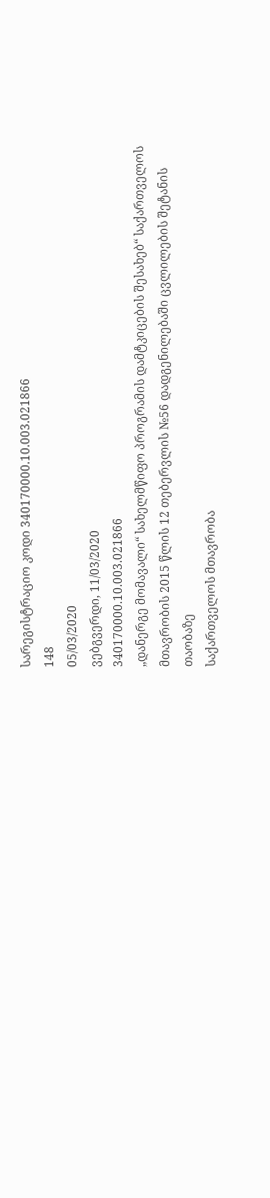სარეგისტრაციო კოდი 340170000.10.003.021866
148
05/03/2020
ვებგვერდი, 11/03/2020
340170000.10.003.021866
„დანერგე მომავალი“ სახელმწიფო პროგრამის დამტკიცების შესახებ“ საქართველოს მთავრობის 2015 წლის 12 თებერვლის №56 დადგენილებაში ცვლილების შეტანის თაობაზე
საქართველოს მთავრობა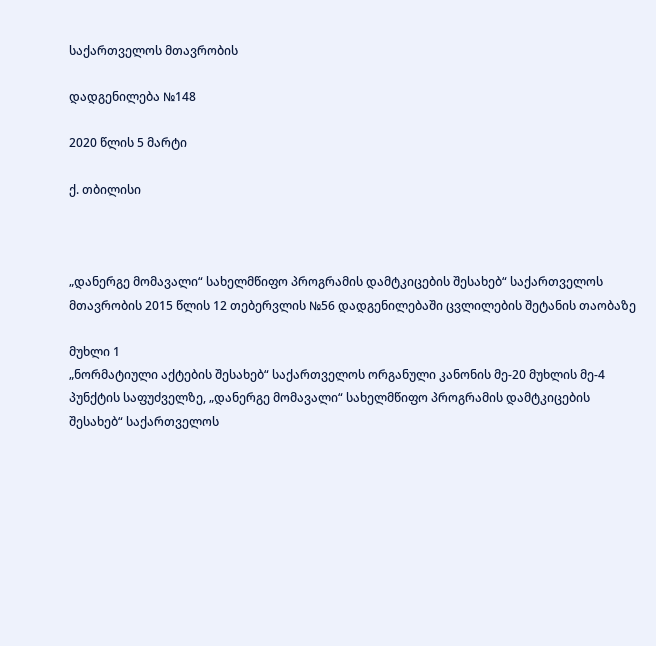საქართველოს მთავრობის

დადგენილება №148

2020 წლის 5 მარტი

ქ. თბილისი



„დანერგე მომავალი“ სახელმწიფო პროგრამის დამტკიცების შესახებ“ საქართველოს მთავრობის 2015 წლის 12 თებერვლის №56 დადგენილებაში ცვლილების შეტანის თაობაზე

მუხლი 1
„ნორმატიული აქტების შესახებ“ საქართველოს ორგანული კანონის მე-20 მუხლის მე-4 პუნქტის საფუძველზე, „დანერგე მომავალი“ სახელმწიფო პროგრამის დამტკიცების შესახებ“ საქართველოს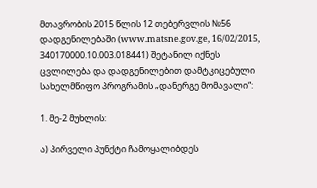მთავრობის 2015 წლის 12 თებერვლის №56 დადგენილებაში (www.matsne.gov.ge, 16/02/2015, 340170000.10.003.018441) შეტანილ იქნეს ცვლილება და დადგენილებით დამტკიცებული სახელმწიფო პროგრამის „დანერგე მომავალი“:

1. მე-2 მუხლის:

ა) პირველი პუნქტი ჩამოყალიბდეს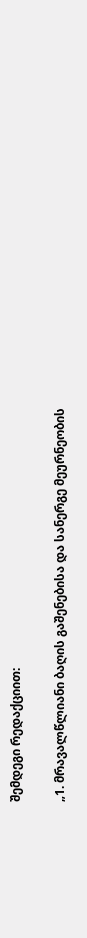შემდეგი რედაქციით:

„1. მრავალწლიანი ბაღის გაშენებისა და სანერგე მეურნეობის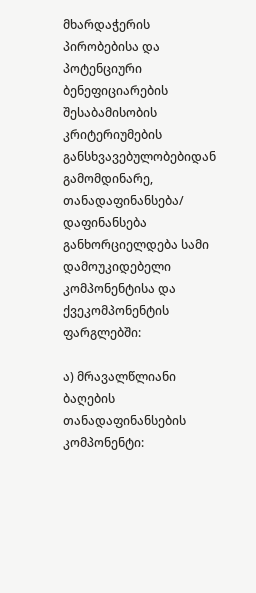მხარდაჭერის პირობებისა და პოტენციური ბენეფიციარების შესაბამისობის კრიტერიუმების განსხვავებულობებიდან გამომდინარე, თანადაფინანსება/ დაფინანსება განხორციელდება სამი დამოუკიდებელი კომპონენტისა და ქვეკომპონენტის ფარგლებში:

ა) მრავალწლიანი ბაღების თანადაფინანსების კომპონენტი: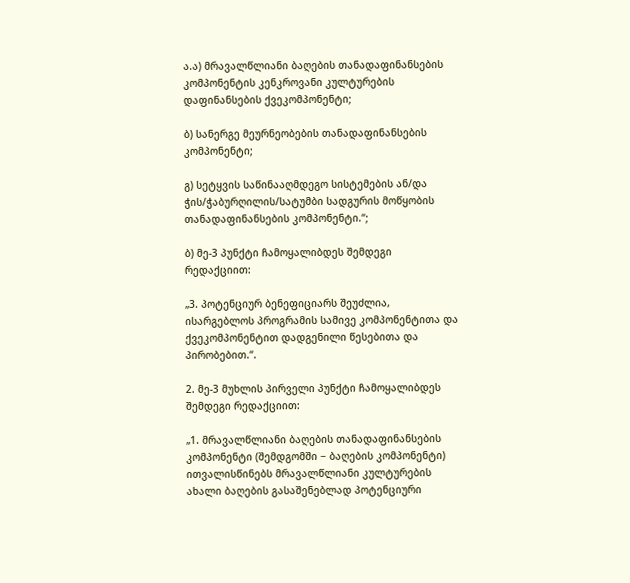ა.ა) მრავალწლიანი ბაღების თანადაფინანსების კომპონენტის კენკროვანი კულტურების დაფინანსების ქვეკომპონენტი;

ბ) სანერგე მეურნეობების თანადაფინანსების კომპონენტი;

გ) სეტყვის საწინააღმდეგო სისტემების ან/და ჭის/ჭაბურღილის/სატუმბი სადგურის მოწყობის თანადაფინანსების კომპონენტი.“;

ბ) მე-3 პუნქტი ჩამოყალიბდეს შემდეგი რედაქციით:

„3. პოტენციურ ბენეფიციარს შეუძლია, ისარგებლოს პროგრამის სამივე კომპონენტითა და ქვეკომპონენტით დადგენილი წესებითა და პირობებით.“.

2. მე-3 მუხლის პირველი პუნქტი ჩამოყალიბდეს შემდეგი რედაქციით:

„1. მრავალწლიანი ბაღების თანადაფინანსების კომპონენტი (შემდგომში − ბაღების კომპონენტი) ითვალისწინებს მრავალწლიანი კულტურების ახალი ბაღების გასაშენებლად პოტენციური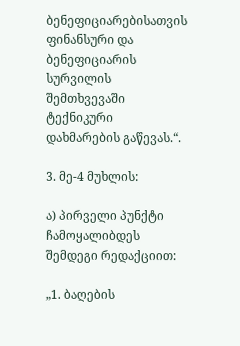ბენეფიციარებისათვის ფინანსური და ბენეფიციარის სურვილის შემთხვევაში ტექნიკური დახმარების გაწევას.“.

3. მე-4 მუხლის:

ა) პირველი პუნქტი ჩამოყალიბდეს შემდეგი რედაქციით:

„1. ბაღების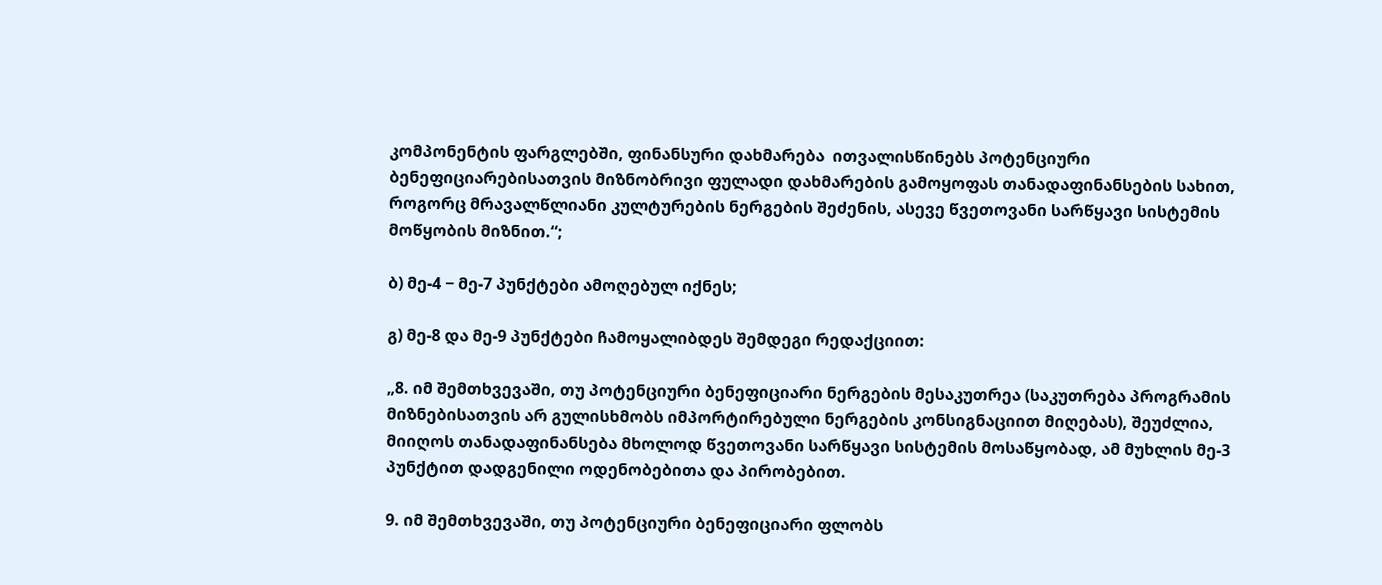კომპონენტის ფარგლებში, ფინანსური დახმარება  ითვალისწინებს პოტენციური ბენეფიციარებისათვის მიზნობრივი ფულადი დახმარების გამოყოფას თანადაფინანსების სახით, როგორც მრავალწლიანი კულტურების ნერგების შეძენის, ასევე წვეთოვანი სარწყავი სისტემის მოწყობის მიზნით.“;

ბ) მე-4 − მე-7 პუნქტები ამოღებულ იქნეს;

გ) მე-8 და მე-9 პუნქტები ჩამოყალიბდეს შემდეგი რედაქციით:

„8. იმ შემთხვევაში, თუ პოტენციური ბენეფიციარი ნერგების მესაკუთრეა (საკუთრება პროგრამის მიზნებისათვის არ გულისხმობს იმპორტირებული ნერგების კონსიგნაციით მიღებას), შეუძლია, მიიღოს თანადაფინანსება მხოლოდ წვეთოვანი სარწყავი სისტემის მოსაწყობად, ამ მუხლის მე-3 პუნქტით დადგენილი ოდენობებითა და პირობებით.

9. იმ შემთხვევაში, თუ პოტენციური ბენეფიციარი ფლობს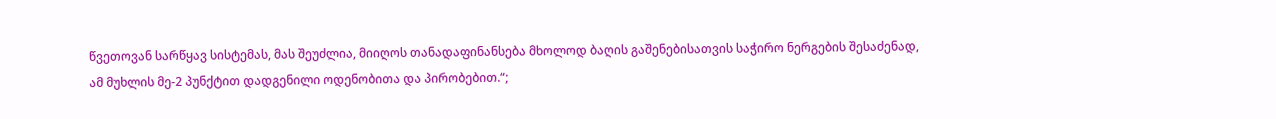წვეთოვან სარწყავ სისტემას, მას შეუძლია, მიიღოს თანადაფინანსება მხოლოდ ბაღის გაშენებისათვის საჭირო ნერგების შესაძენად, ამ მუხლის მე-2 პუნქტით დადგენილი ოდენობითა და პირობებით.“;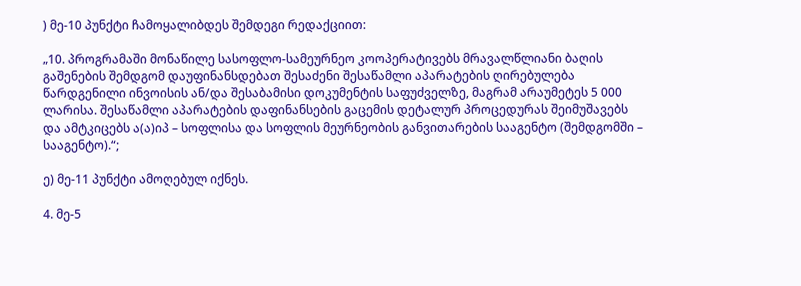) მე-10 პუნქტი ჩამოყალიბდეს შემდეგი რედაქციით:

„10. პროგრამაში მონაწილე სასოფლო-სამეურნეო კოოპერატივებს მრავალწლიანი ბაღის გაშენების შემდგომ დაუფინანსდებათ შესაძენი შესაწამლი აპარატების ღირებულება წარდგენილი ინვოისის ან/და შესაბამისი დოკუმენტის საფუძველზე, მაგრამ არაუმეტეს 5 000 ლარისა. შესაწამლი აპარატების დაფინანსების გაცემის დეტალურ პროცედურას შეიმუშავებს და ამტკიცებს ა(ა)იპ – სოფლისა და სოფლის მეურნეობის განვითარების სააგენტო (შემდგომში – სააგენტო).“;

ე) მე-11 პუნქტი ამოღებულ იქნეს.

4. მე-5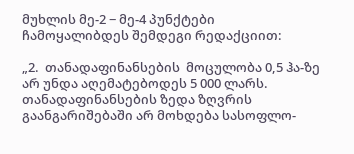მუხლის მე-2 − მე-4 პუნქტები ჩამოყალიბდეს შემდეგი რედაქციით:

„2.  თანადაფინანსების  მოცულობა 0,5 ჰა-ზე არ უნდა აღემატებოდეს 5 000 ლარს. თანადაფინანსების ზედა ზღვრის გაანგარიშებაში არ მოხდება სასოფლო-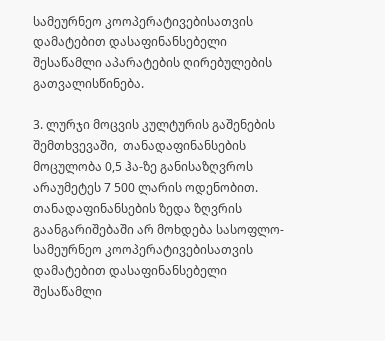სამეურნეო კოოპერატივებისათვის დამატებით დასაფინანსებელი შესაწამლი აპარატების ღირებულების გათვალისწინება.

3. ლურჯი მოცვის კულტურის გაშენების შემთხვევაში,  თანადაფინანსების მოცულობა 0,5 ჰა-ზე განისაზღვროს არაუმეტეს 7 500 ლარის ოდენობით. თანადაფინანსების ზედა ზღვრის გაანგარიშებაში არ მოხდება სასოფლო-სამეურნეო კოოპერატივებისათვის დამატებით დასაფინანსებელი შესაწამლი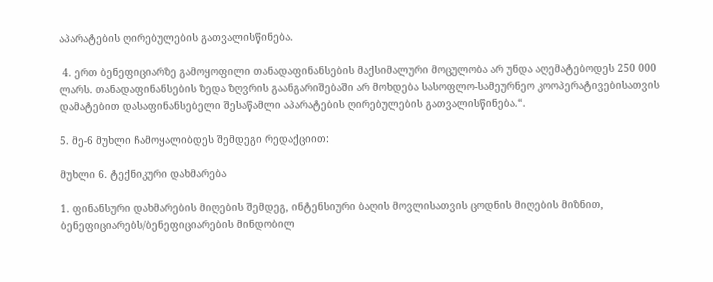აპარატების ღირებულების გათვალისწინება.

 4. ერთ ბენეფიციარზე გამოყოფილი თანადაფინანსების მაქსიმალური მოცულობა არ უნდა აღემატებოდეს 250 000 ლარს. თანადაფინანსების ზედა ზღვრის გაანგარიშებაში არ მოხდება სასოფლო-სამეურნეო კოოპერატივებისათვის დამატებით დასაფინანსებელი შესაწამლი აპარატების ღირებულების გათვალისწინება.“.

5. მე-6 მუხლი ჩამოყალიბდეს შემდეგი რედაქციით:

მუხლი 6. ტექნიკური დახმარება

1. ფინანსური დახმარების მიღების შემდეგ, ინტენსიური ბაღის მოვლისათვის ცოდნის მიღების მიზნით, ბენეფიციარებს/ბენეფიციარების მინდობილ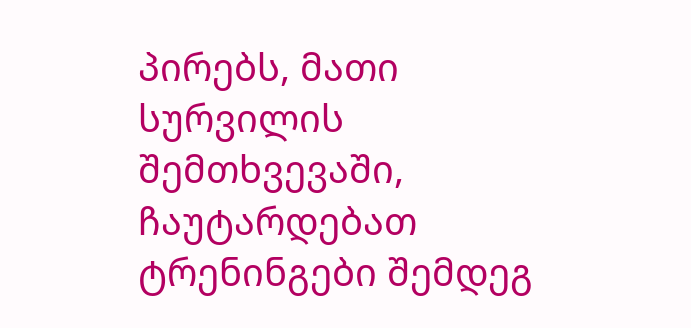პირებს, მათი სურვილის შემთხვევაში, ჩაუტარდებათ ტრენინგები შემდეგ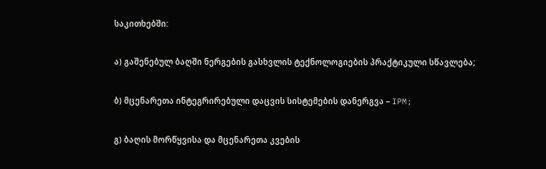საკითხებში:

ა) გაშენებულ ბაღში ნერგების გასხვლის ტექნოლოგიების პრაქტიკული სწავლება;

ბ) მცენარეთა ინტეგრირებული დაცვის სისტემების დანერგვა – IPM;

გ) ბაღის მორწყვისა და მცენარეთა კვების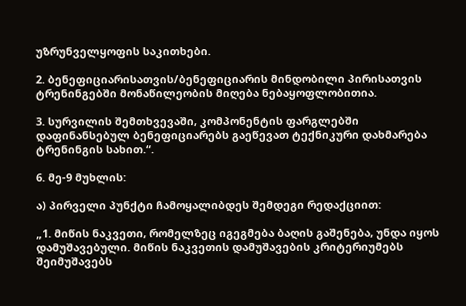უზრუნველყოფის საკითხები.

2. ბენეფიციარისათვის/ბენეფიციარის მინდობილი პირისათვის ტრენინგებში მონაწილეობის მიღება ნებაყოფლობითია.

3. სურვილის შემთხვევაში, კომპონენტის ფარგლებში დაფინანსებულ ბენეფიციარებს გაეწევათ ტექნიკური დახმარება ტრენინგის სახით.“.

6. მე-9 მუხლის:

ა) პირველი პუნქტი ჩამოყალიბდეს შემდეგი რედაქციით:

„1. მიწის ნაკვეთი, რომელზეც იგეგმება ბაღის გაშენება, უნდა იყოს დამუშავებული. მიწის ნაკვეთის დამუშავების კრიტერიუმებს შეიმუშავებს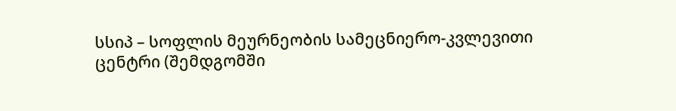სსიპ – სოფლის მეურნეობის სამეცნიერო-კვლევითი ცენტრი (შემდგომში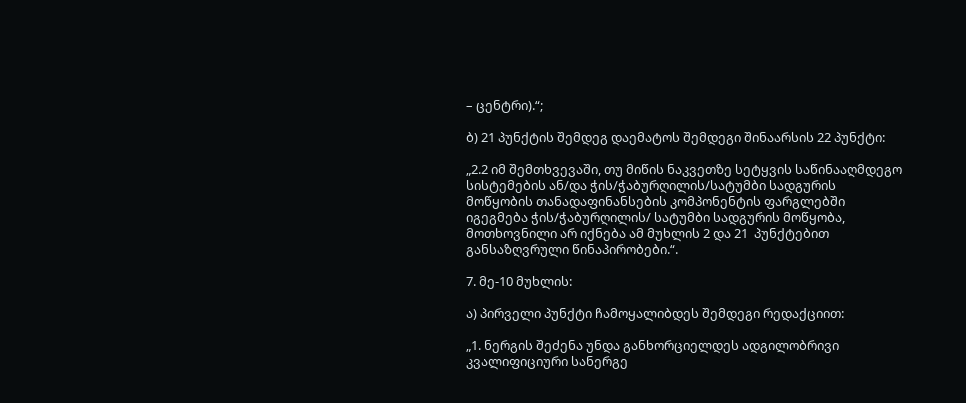– ცენტრი).“;

ბ) 21 პუნქტის შემდეგ დაემატოს შემდეგი შინაარსის 22 პუნქტი:

„2.2 იმ შემთხვევაში, თუ მიწის ნაკვეთზე სეტყვის საწინააღმდეგო სისტემების ან/და ჭის/ჭაბურღილის/სატუმბი სადგურის მოწყობის თანადაფინანსების კომპონენტის ფარგლებში იგეგმება ჭის/ჭაბურღილის/ სატუმბი სადგურის მოწყობა, მოთხოვნილი არ იქნება ამ მუხლის 2 და 21  პუნქტებით განსაზღვრული წინაპირობები.“.

7. მე-10 მუხლის:

ა) პირველი პუნქტი ჩამოყალიბდეს შემდეგი რედაქციით:

„1. ნერგის შეძენა უნდა განხორციელდეს ადგილობრივი კვალიფიციური სანერგე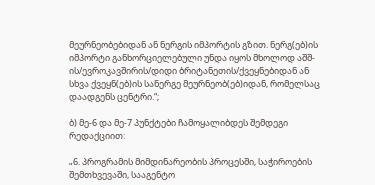მეურნეობებიდან ან ნერგის იმპორტის გზით. ნერგ(ებ)ის იმპორტი განხორციელებული უნდა იყოს მხოლოდ აშშ-ის/ევროკავშირის/დიდი ბრიტანეთის/ქვეყნებიდან ან  სხვა ქვეყნ(ებ)ის სანერგე მეურნეობ(ებ)იდან, რომელსაც დაადგენს ცენტრი.“;

ბ) მე-6 და მე-7 პუნქტები ჩამოყალიბდეს შემდეგი რედაქციით:

„6. პროგრამის მიმდინარეობის პროცესში, საჭიროების შემთხვევაში, სააგენტო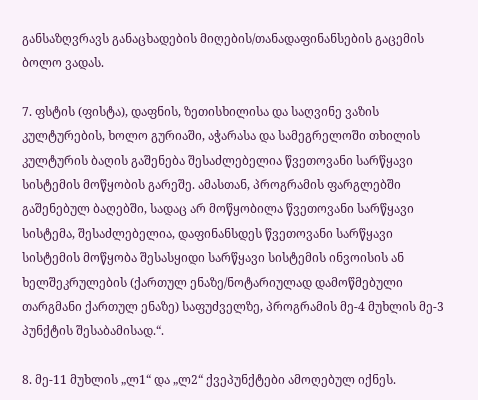განსაზღვრავს განაცხადების მიღების/თანადაფინანსების გაცემის ბოლო ვადას.

7. ფსტის (ფისტა), დაფნის, ზეთისხილისა და საღვინე ვაზის კულტურების, ხოლო გურიაში, აჭარასა და სამეგრელოში თხილის კულტურის ბაღის გაშენება შესაძლებელია წვეთოვანი სარწყავი სისტემის მოწყობის გარეშე. ამასთან, პროგრამის ფარგლებში გაშენებულ ბაღებში, სადაც არ მოწყობილა წვეთოვანი სარწყავი სისტემა, შესაძლებელია, დაფინანსდეს წვეთოვანი სარწყავი სისტემის მოწყობა შესასყიდი სარწყავი სისტემის ინვოისის ან ხელშეკრულების (ქართულ ენაზე/ნოტარიულად დამოწმებული თარგმანი ქართულ ენაზე) საფუძველზე, პროგრამის მე-4 მუხლის მე-3 პუნქტის შესაბამისად.“.

8. მე-11 მუხლის „ლ1“ და „ლ2“ ქვეპუნქტები ამოღებულ იქნეს.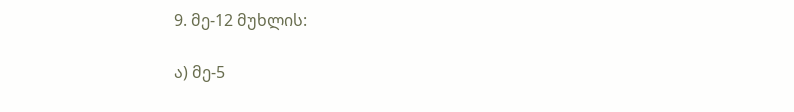9. მე-12 მუხლის:

ა) მე-5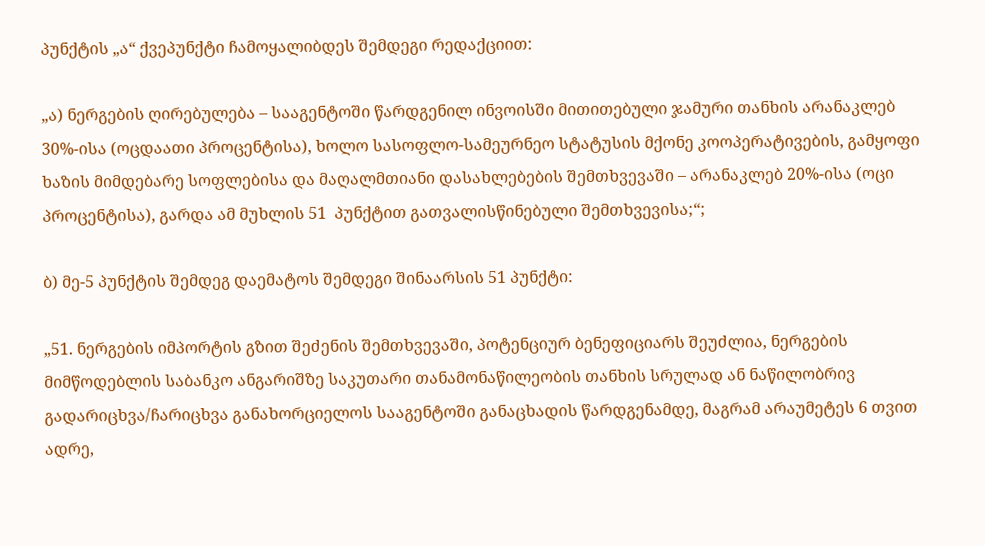პუნქტის „ა“ ქვეპუნქტი ჩამოყალიბდეს შემდეგი რედაქციით:

„ა) ნერგების ღირებულება – სააგენტოში წარდგენილ ინვოისში მითითებული ჯამური თანხის არანაკლებ 30%-ისა (ოცდაათი პროცენტისა), ხოლო სასოფლო-სამეურნეო სტატუსის მქონე კოოპერატივების, გამყოფი ხაზის მიმდებარე სოფლებისა და მაღალმთიანი დასახლებების შემთხვევაში – არანაკლებ 20%-ისა (ოცი პროცენტისა), გარდა ამ მუხლის 51  პუნქტით გათვალისწინებული შემთხვევისა;“;

ბ) მე-5 პუნქტის შემდეგ დაემატოს შემდეგი შინაარსის 51 პუნქტი:

„51. ნერგების იმპორტის გზით შეძენის შემთხვევაში, პოტენციურ ბენეფიციარს შეუძლია, ნერგების მიმწოდებლის საბანკო ანგარიშზე საკუთარი თანამონაწილეობის თანხის სრულად ან ნაწილობრივ გადარიცხვა/ჩარიცხვა განახორციელოს სააგენტოში განაცხადის წარდგენამდე, მაგრამ არაუმეტეს 6 თვით ადრე,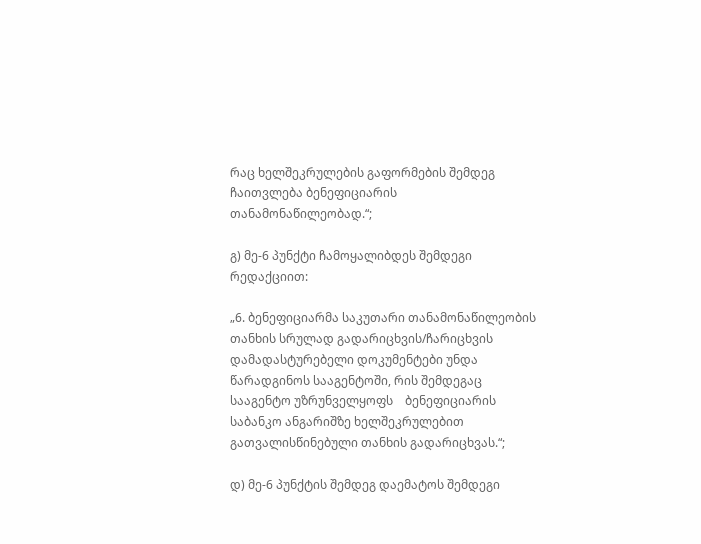რაც ხელშეკრულების გაფორმების შემდეგ ჩაითვლება ბენეფიციარის თანამონაწილეობად.“;

გ) მე-6 პუნქტი ჩამოყალიბდეს შემდეგი რედაქციით:

„6. ბენეფიციარმა საკუთარი თანამონაწილეობის თანხის სრულად გადარიცხვის/ჩარიცხვის დამადასტურებელი დოკუმენტები უნდა წარადგინოს სააგენტოში, რის შემდეგაც სააგენტო უზრუნველყოფს    ბენეფიციარის საბანკო ანგარიშზე ხელშეკრულებით გათვალისწინებული თანხის გადარიცხვას.“;

დ) მე-6 პუნქტის შემდეგ დაემატოს შემდეგი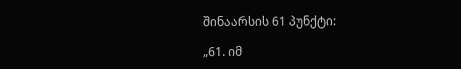შინაარსის 61 პუნქტი:

„61. იმ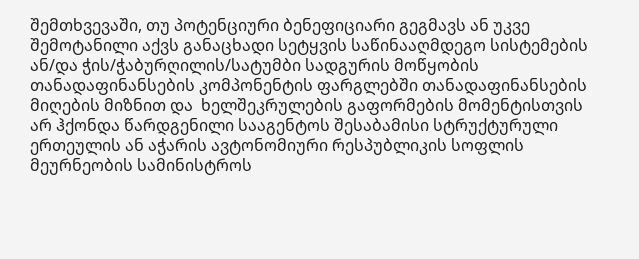შემთხვევაში, თუ პოტენციური ბენეფიციარი გეგმავს ან უკვე შემოტანილი აქვს განაცხადი სეტყვის საწინააღმდეგო სისტემების ან/და ჭის/ჭაბურღილის/სატუმბი სადგურის მოწყობის თანადაფინანსების კომპონენტის ფარგლებში თანადაფინანსების მიღების მიზნით და  ხელშეკრულების გაფორმების მომენტისთვის არ ჰქონდა წარდგენილი სააგენტოს შესაბამისი სტრუქტურული ერთეულის ან აჭარის ავტონომიური რესპუბლიკის სოფლის მეურნეობის სამინისტროს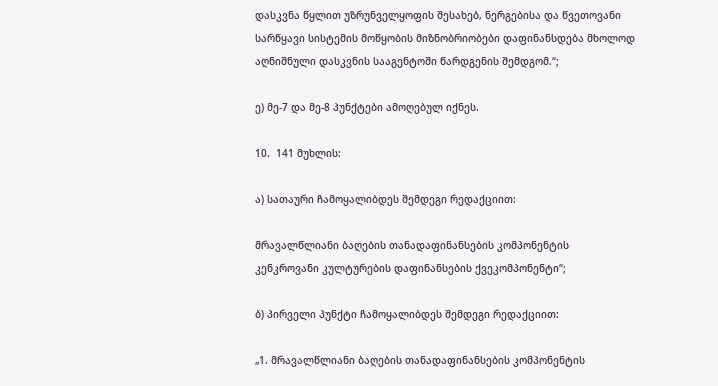დასკვნა წყლით უზრუნველყოფის შესახებ, ნერგებისა და წვეთოვანი სარწყავი სისტემის მოწყობის მიზნობრიობები დაფინანსდება მხოლოდ აღნიშნული დასკვნის სააგენტოში წარდგენის შემდგომ.“;

ე) მე-7 და მე-8 პუნქტები ამოღებულ იქნეს.

10.  141 მუხლის:

ა) სათაური ჩამოყალიბდეს შემდეგი რედაქციით:

მრავალწლიანი ბაღების თანადაფინანსების კომპონენტის კენკროვანი კულტურების დაფინანსების ქვეკომპონენტი“;

ბ) პირველი პუნქტი ჩამოყალიბდეს შემდეგი რედაქციით:

„1. მრავალწლიანი ბაღების თანადაფინანსების კომპონენტის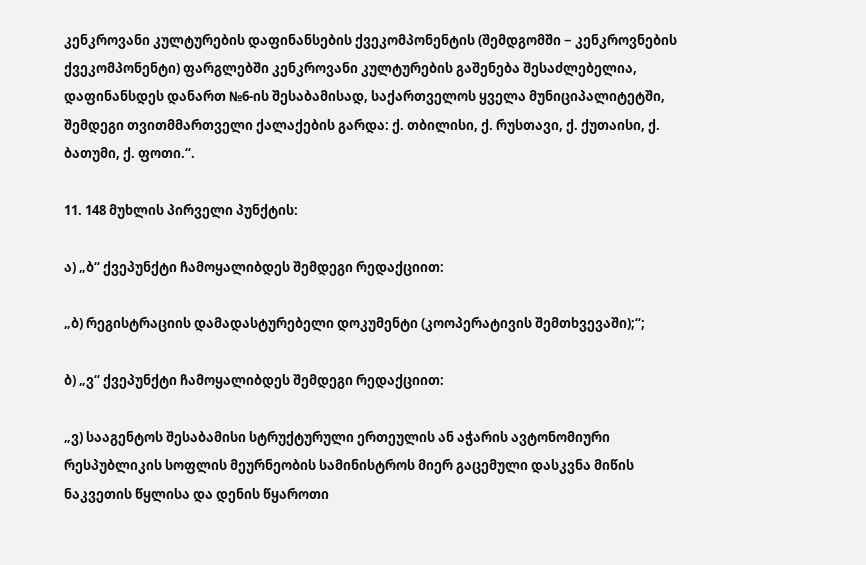კენკროვანი კულტურების დაფინანსების ქვეკომპონენტის (შემდგომში − კენკროვნების ქვეკომპონენტი) ფარგლებში კენკროვანი კულტურების გაშენება შესაძლებელია, დაფინანსდეს დანართ №6-ის შესაბამისად, საქართველოს ყველა მუნიციპალიტეტში, შემდეგი თვითმმართველი ქალაქების გარდა: ქ. თბილისი, ქ. რუსთავი, ქ. ქუთაისი, ქ. ბათუმი, ქ. ფოთი.“.

11. 148 მუხლის პირველი პუნქტის:

ა) „ბ“ ქვეპუნქტი ჩამოყალიბდეს შემდეგი რედაქციით:

„ბ) რეგისტრაციის დამადასტურებელი დოკუმენტი (კოოპერატივის შემთხვევაში);“;

ბ) „ვ“ ქვეპუნქტი ჩამოყალიბდეს შემდეგი რედაქციით:

„ვ) სააგენტოს შესაბამისი სტრუქტურული ერთეულის ან აჭარის ავტონომიური რესპუბლიკის სოფლის მეურნეობის სამინისტროს მიერ გაცემული დასკვნა მიწის ნაკვეთის წყლისა და დენის წყაროთი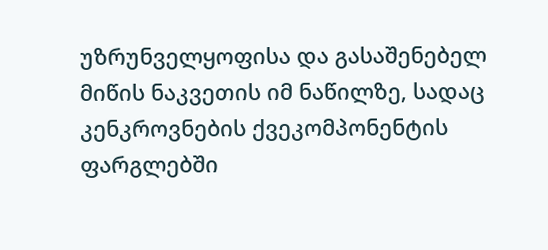უზრუნველყოფისა და გასაშენებელ მიწის ნაკვეთის იმ ნაწილზე, სადაც კენკროვნების ქვეკომპონენტის ფარგლებში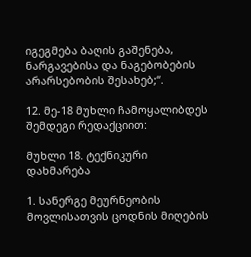იგეგმება ბაღის გაშენება, ნარგავებისა და ნაგებობების არარსებობის შესახებ;“.

12. მე-18 მუხლი ჩამოყალიბდეს შემდეგი რედაქციით:

მუხლი 18. ტექნიკური დახმარება

1. სანერგე მეურნეობის მოვლისათვის ცოდნის მიღების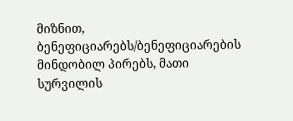მიზნით, ბენეფიციარებს/ბენეფიციარების მინდობილ პირებს, მათი სურვილის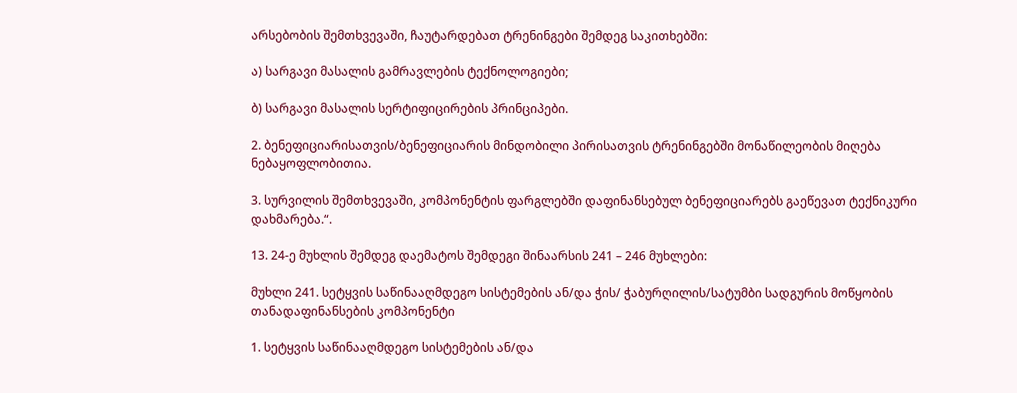არსებობის შემთხვევაში, ჩაუტარდებათ ტრენინგები შემდეგ საკითხებში:

ა) სარგავი მასალის გამრავლების ტექნოლოგიები;

ბ) სარგავი მასალის სერტიფიცირების პრინციპები.

2. ბენეფიციარისათვის/ბენეფიციარის მინდობილი პირისათვის ტრენინგებში მონაწილეობის მიღება ნებაყოფლობითია.

3. სურვილის შემთხვევაში, კომპონენტის ფარგლებში დაფინანსებულ ბენეფიციარებს გაეწევათ ტექნიკური დახმარება.“.

13. 24-ე მუხლის შემდეგ დაემატოს შემდეგი შინაარსის 241 – 246 მუხლები:

მუხლი 241. სეტყვის საწინააღმდეგო სისტემების ან/და ჭის/ ჭაბურღილის/სატუმბი სადგურის მოწყობის თანადაფინანსების კომპონენტი

1. სეტყვის საწინააღმდეგო სისტემების ან/და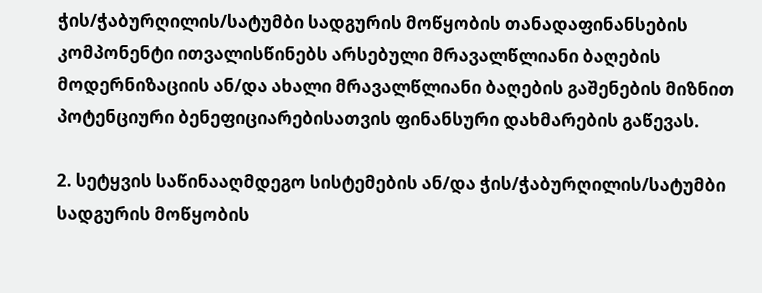ჭის/ჭაბურღილის/სატუმბი სადგურის მოწყობის თანადაფინანსების კომპონენტი ითვალისწინებს არსებული მრავალწლიანი ბაღების მოდერნიზაციის ან/და ახალი მრავალწლიანი ბაღების გაშენების მიზნით პოტენციური ბენეფიციარებისათვის ფინანსური დახმარების გაწევას.

2. სეტყვის საწინააღმდეგო სისტემების ან/და ჭის/ჭაბურღილის/სატუმბი სადგურის მოწყობის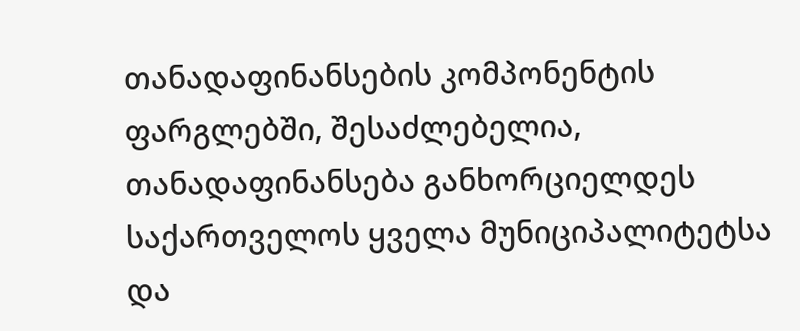თანადაფინანსების კომპონენტის ფარგლებში, შესაძლებელია, თანადაფინანსება განხორციელდეს საქართველოს ყველა მუნიციპალიტეტსა და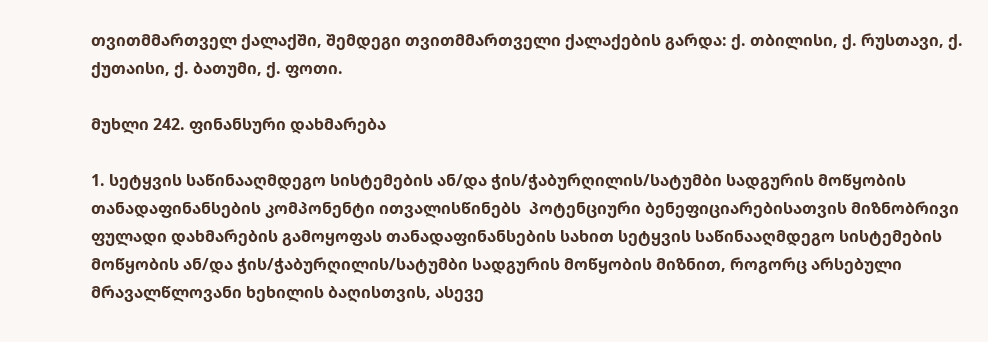თვითმმართველ ქალაქში, შემდეგი თვითმმართველი ქალაქების გარდა: ქ. თბილისი, ქ. რუსთავი, ქ. ქუთაისი, ქ. ბათუმი, ქ. ფოთი.

მუხლი 242. ფინანსური დახმარება

1. სეტყვის საწინააღმდეგო სისტემების ან/და ჭის/ჭაბურღილის/სატუმბი სადგურის მოწყობის თანადაფინანსების კომპონენტი ითვალისწინებს  პოტენციური ბენეფიციარებისათვის მიზნობრივი ფულადი დახმარების გამოყოფას თანადაფინანსების სახით სეტყვის საწინააღმდეგო სისტემების მოწყობის ან/და ჭის/ჭაბურღილის/სატუმბი სადგურის მოწყობის მიზნით, როგორც არსებული მრავალწლოვანი ხეხილის ბაღისთვის, ასევე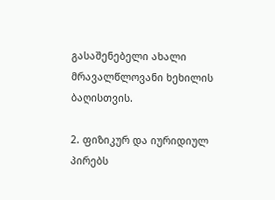გასაშენებელი ახალი მრავალწლოვანი ხეხილის ბაღისთვის.

2. ფიზიკურ და იურიდიულ პირებს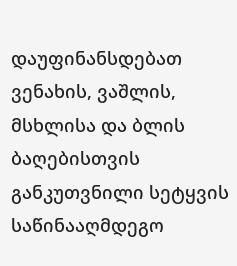დაუფინანსდებათ ვენახის, ვაშლის, მსხლისა და ბლის ბაღებისთვის განკუთვნილი სეტყვის საწინააღმდეგო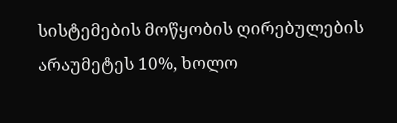სისტემების მოწყობის ღირებულების არაუმეტეს 10%, ხოლო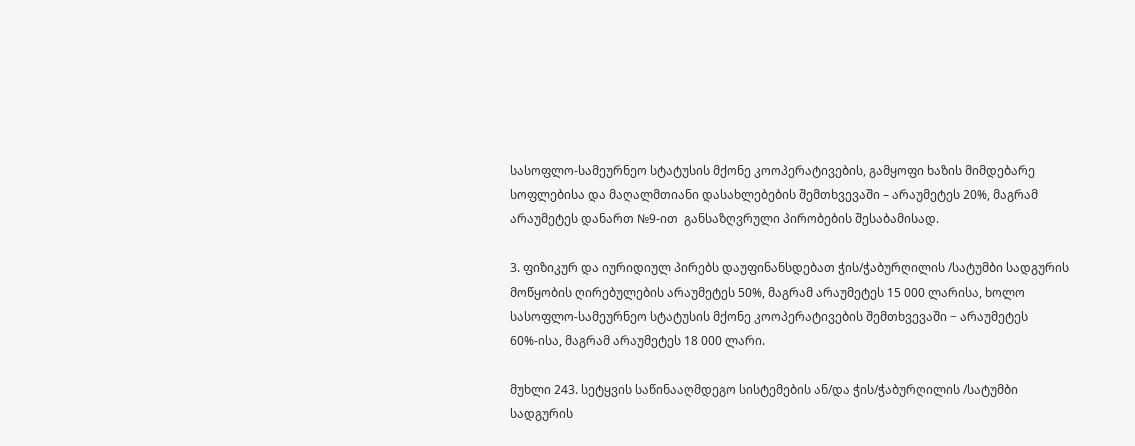სასოფლო-სამეურნეო სტატუსის მქონე კოოპერატივების, გამყოფი ხაზის მიმდებარე სოფლებისა და მაღალმთიანი დასახლებების შემთხვევაში – არაუმეტეს 20%, მაგრამ არაუმეტეს დანართ №9-ით  განსაზღვრული პირობების შესაბამისად.

3. ფიზიკურ და იურიდიულ პირებს დაუფინანსდებათ ჭის/ჭაბურღილის /სატუმბი სადგურის მოწყობის ღირებულების არაუმეტეს 50%, მაგრამ არაუმეტეს 15 000 ლარისა, ხოლო სასოფლო-სამეურნეო სტატუსის მქონე კოოპერატივების შემთხვევაში − არაუმეტეს 60%-ისა, მაგრამ არაუმეტეს 18 000 ლარი.

მუხლი 243. სეტყვის საწინააღმდეგო სისტემების ან/და ჭის/ჭაბურღილის /სატუმბი სადგურის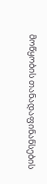მოწყობის თანადაფინანსების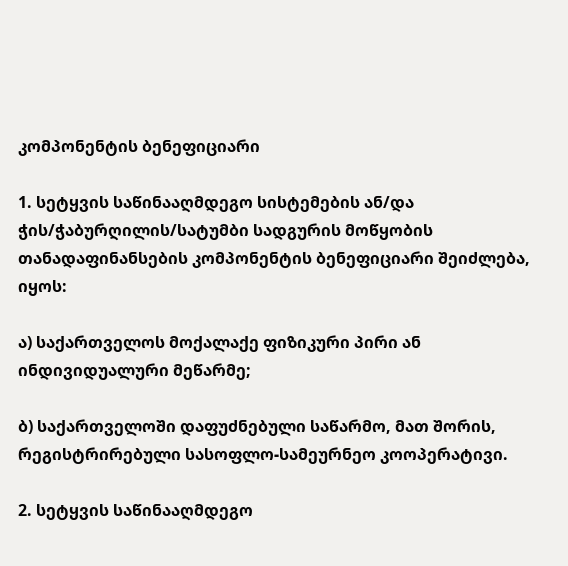კომპონენტის ბენეფიციარი

1. სეტყვის საწინააღმდეგო სისტემების ან/და ჭის/ჭაბურღილის/სატუმბი სადგურის მოწყობის თანადაფინანსების კომპონენტის ბენეფიციარი შეიძლება,  იყოს:

ა) საქართველოს მოქალაქე ფიზიკური პირი ან ინდივიდუალური მეწარმე;

ბ) საქართველოში დაფუძნებული საწარმო, მათ შორის, რეგისტრირებული სასოფლო-სამეურნეო კოოპერატივი.

2. სეტყვის საწინააღმდეგო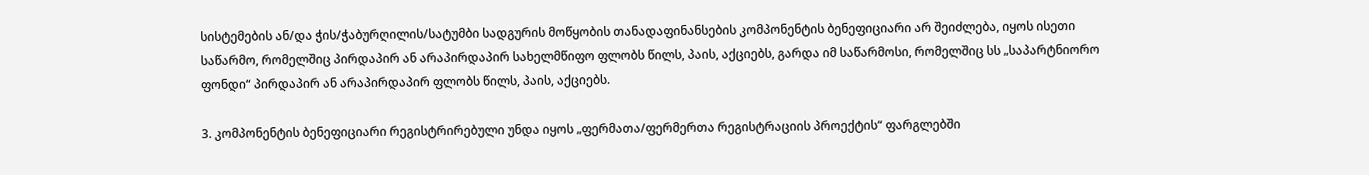სისტემების ან/და ჭის/ჭაბურღილის/სატუმბი სადგურის მოწყობის თანადაფინანსების კომპონენტის ბენეფიციარი არ შეიძლება, იყოს ისეთი საწარმო, რომელშიც პირდაპირ ან არაპირდაპირ სახელმწიფო ფლობს წილს, პაის, აქციებს, გარდა იმ საწარმოსი, რომელშიც სს „საპარტნიორო ფონდი“ პირდაპირ ან არაპირდაპირ ფლობს წილს, პაის, აქციებს.

3. კომპონენტის ბენეფიციარი რეგისტრირებული უნდა იყოს „ფერმათა/ფერმერთა რეგისტრაციის პროექტის“ ფარგლებში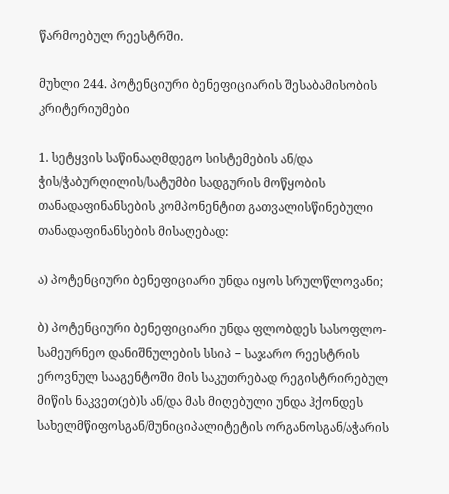წარმოებულ რეესტრში.

მუხლი 244. პოტენციური ბენეფიციარის შესაბამისობის კრიტერიუმები

1. სეტყვის საწინააღმდეგო სისტემების ან/და ჭის/ჭაბურღილის/სატუმბი სადგურის მოწყობის თანადაფინანსების კომპონენტით გათვალისწინებული თანადაფინანსების მისაღებად:

ა) პოტენციური ბენეფიციარი უნდა იყოს სრულწლოვანი;

ბ) პოტენციური ბენეფიციარი უნდა ფლობდეს სასოფლო-სამეურნეო დანიშნულების სსიპ − საჯარო რეესტრის ეროვნულ სააგენტოში მის საკუთრებად რეგისტრირებულ მიწის ნაკვეთ(ებ)ს ან/და მას მიღებული უნდა ჰქონდეს სახელმწიფოსგან/მუნიციპალიტეტის ორგანოსგან/აჭარის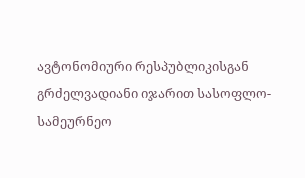ავტონომიური რესპუბლიკისგან გრძელვადიანი იჯარით სასოფლო-სამეურნეო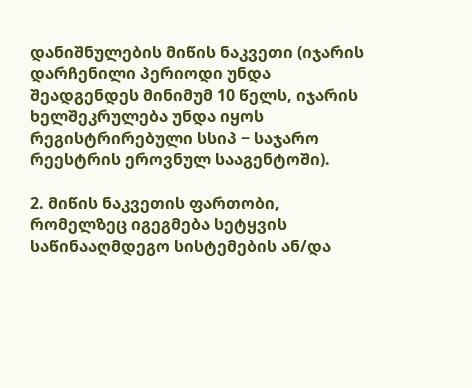დანიშნულების მიწის ნაკვეთი (იჯარის დარჩენილი პერიოდი უნდა შეადგენდეს მინიმუმ 10 წელს, იჯარის ხელშეკრულება უნდა იყოს რეგისტრირებული სსიპ − საჯარო რეესტრის ეროვნულ სააგენტოში).

2. მიწის ნაკვეთის ფართობი, რომელზეც იგეგმება სეტყვის საწინააღმდეგო სისტემების ან/და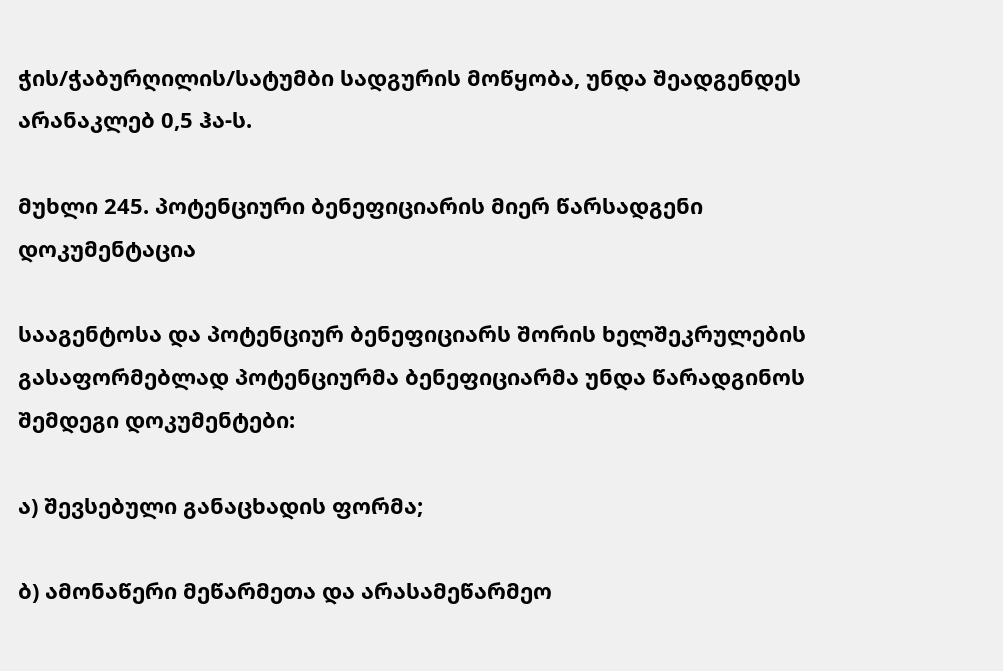ჭის/ჭაბურღილის/სატუმბი სადგურის მოწყობა, უნდა შეადგენდეს არანაკლებ 0,5 ჰა-ს.

მუხლი 245. პოტენციური ბენეფიციარის მიერ წარსადგენი დოკუმენტაცია

სააგენტოსა და პოტენციურ ბენეფიციარს შორის ხელშეკრულების გასაფორმებლად პოტენციურმა ბენეფიციარმა უნდა წარადგინოს შემდეგი დოკუმენტები:

ა) შევსებული განაცხადის ფორმა;

ბ) ამონაწერი მეწარმეთა და არასამეწარმეო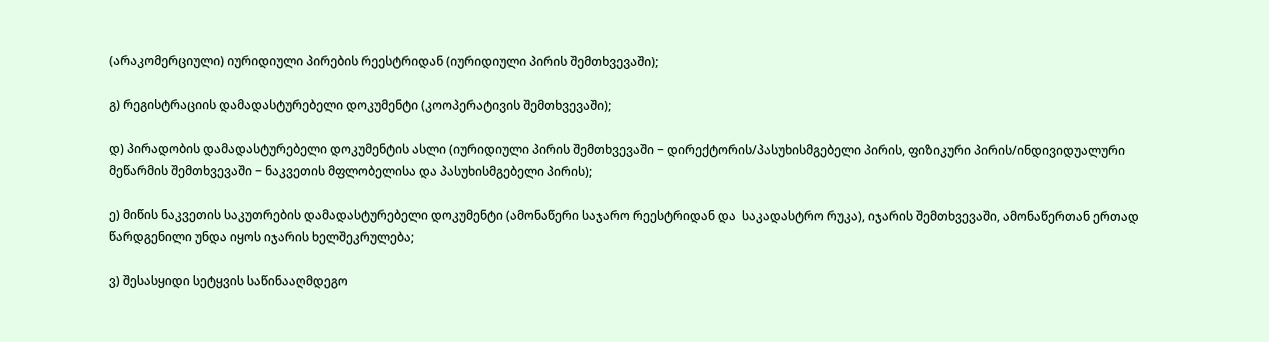(არაკომერციული) იურიდიული პირების რეესტრიდან (იურიდიული პირის შემთხვევაში);

გ) რეგისტრაციის დამადასტურებელი დოკუმენტი (კოოპერატივის შემთხვევაში);

დ) პირადობის დამადასტურებელი დოკუმენტის ასლი (იურიდიული პირის შემთხვევაში − დირექტორის/პასუხისმგებელი პირის, ფიზიკური პირის/ინდივიდუალური მეწარმის შემთხვევაში − ნაკვეთის მფლობელისა და პასუხისმგებელი პირის);

ე) მიწის ნაკვეთის საკუთრების დამადასტურებელი დოკუმენტი (ამონაწერი საჯარო რეესტრიდან და  საკადასტრო რუკა), იჯარის შემთხვევაში, ამონაწერთან ერთად წარდგენილი უნდა იყოს იჯარის ხელშეკრულება;

ვ) შესასყიდი სეტყვის საწინააღმდეგო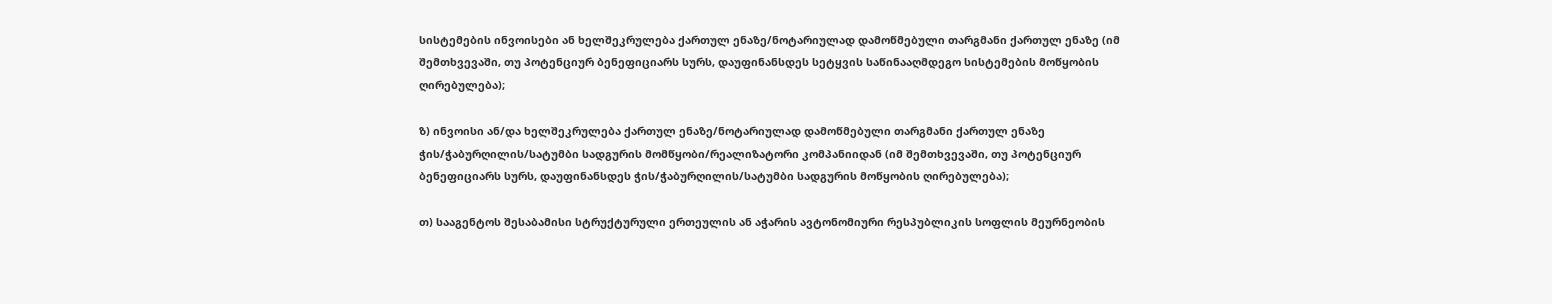სისტემების ინვოისები ან ხელშეკრულება ქართულ ენაზე/ნოტარიულად დამოწმებული თარგმანი ქართულ ენაზე (იმ შემთხვევაში, თუ პოტენციურ ბენეფიციარს სურს, დაუფინანსდეს სეტყვის საწინააღმდეგო სისტემების მოწყობის ღირებულება);

ზ) ინვოისი ან/და ხელშეკრულება ქართულ ენაზე/ნოტარიულად დამოწმებული თარგმანი ქართულ ენაზე ჭის/ჭაბურღილის/სატუმბი სადგურის მომწყობი/რეალიზატორი კომპანიიდან (იმ შემთხვევაში, თუ პოტენციურ ბენეფიციარს სურს, დაუფინანსდეს ჭის/ჭაბურღილის/სატუმბი სადგურის მოწყობის ღირებულება);

თ) სააგენტოს შესაბამისი სტრუქტურული ერთეულის ან აჭარის ავტონომიური რესპუბლიკის სოფლის მეურნეობის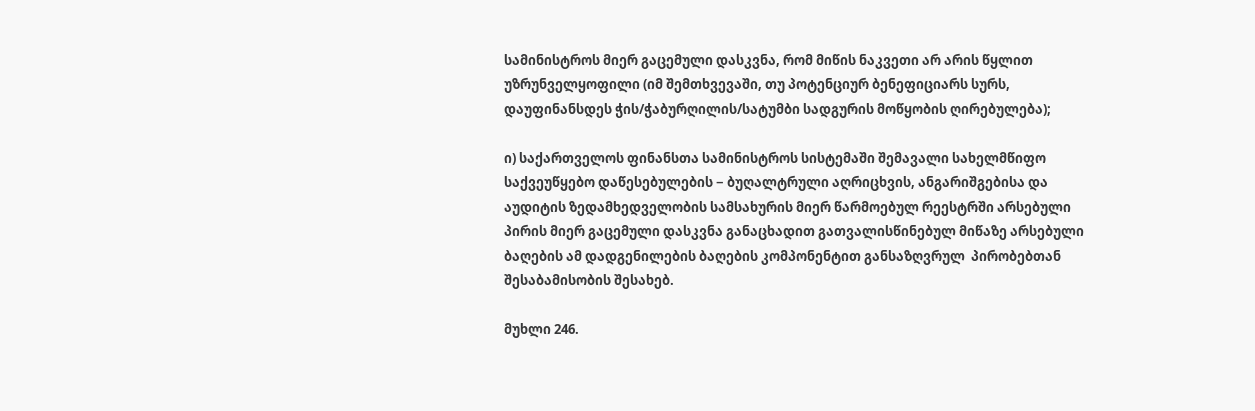სამინისტროს მიერ გაცემული დასკვნა, რომ მიწის ნაკვეთი არ არის წყლით უზრუნველყოფილი (იმ შემთხვევაში, თუ პოტენციურ ბენეფიციარს სურს, დაუფინანსდეს ჭის/ჭაბურღილის/სატუმბი სადგურის მოწყობის ღირებულება);

ი) საქართველოს ფინანსთა სამინისტროს სისტემაში შემავალი სახელმწიფო საქვეუწყებო დაწესებულების − ბუღალტრული აღრიცხვის, ანგარიშგებისა და აუდიტის ზედამხედველობის სამსახურის მიერ წარმოებულ რეესტრში არსებული პირის მიერ გაცემული დასკვნა განაცხადით გათვალისწინებულ მიწაზე არსებული ბაღების ამ დადგენილების ბაღების კომპონენტით განსაზღვრულ  პირობებთან შესაბამისობის შესახებ.

მუხლი 246.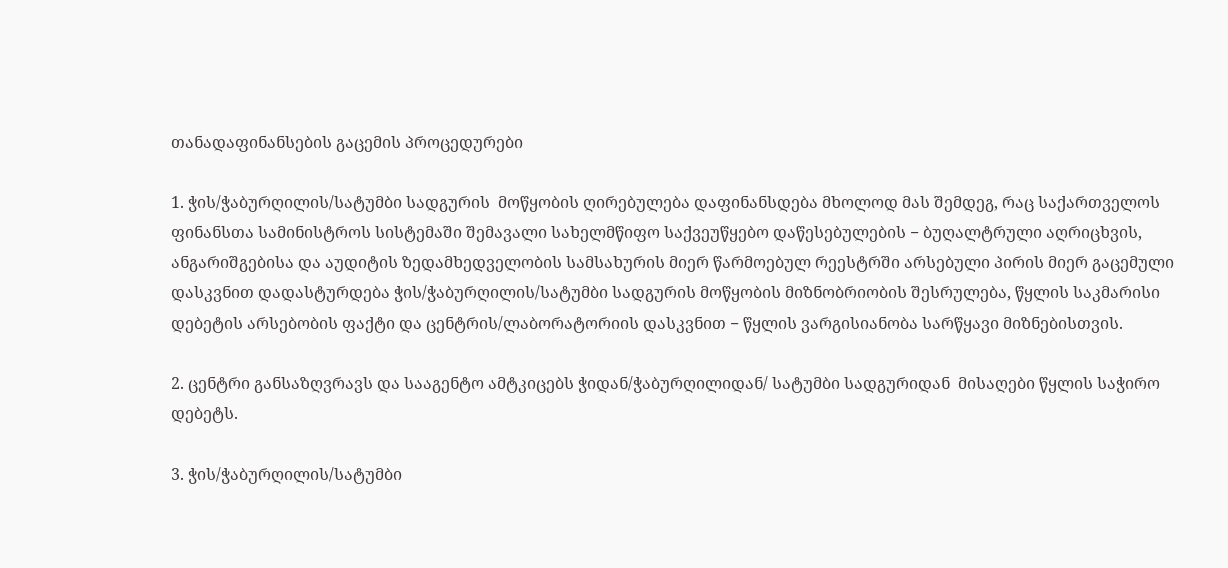თანადაფინანსების გაცემის პროცედურები

1. ჭის/ჭაბურღილის/სატუმბი სადგურის  მოწყობის ღირებულება დაფინანსდება მხოლოდ მას შემდეგ, რაც საქართველოს ფინანსთა სამინისტროს სისტემაში შემავალი სახელმწიფო საქვეუწყებო დაწესებულების − ბუღალტრული აღრიცხვის, ანგარიშგებისა და აუდიტის ზედამხედველობის სამსახურის მიერ წარმოებულ რეესტრში არსებული პირის მიერ გაცემული დასკვნით დადასტურდება ჭის/ჭაბურღილის/სატუმბი სადგურის მოწყობის მიზნობრიობის შესრულება, წყლის საკმარისი დებეტის არსებობის ფაქტი და ცენტრის/ლაბორატორიის დასკვნით − წყლის ვარგისიანობა სარწყავი მიზნებისთვის.

2. ცენტრი განსაზღვრავს და სააგენტო ამტკიცებს ჭიდან/ჭაბურღილიდან/ სატუმბი სადგურიდან  მისაღები წყლის საჭირო დებეტს.

3. ჭის/ჭაბურღილის/სატუმბი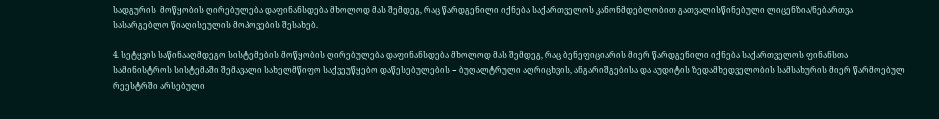სადგურის  მოწყობის ღირებულება დაფინანსდება მხოლოდ მას შემდეგ, რაც წარდგენილი იქნება საქართველოს კანონმდებლობით გათვალისწინებული ლიცენზია/ნებართვა სასარგებლო წიაღისეულის მოპოვების შესახებ.

4. სეტყვის საწინააღმდეგო სისტემების მოწყობის ღირებულება დაფინანსდება მხოლოდ მას შემდეგ, რაც ბენეფიციარის მიერ წარდგენილი იქნება საქართველოს ფინანსთა სამინისტროს სისტემაში შემავალი სახელმწიფო საქვეუწყებო დაწესებულების − ბუღალტრული აღრიცხვის, ანგარიშგებისა და აუდიტის ზედამხედველობის სამსახურის მიერ წარმოებულ რეესტრში არსებული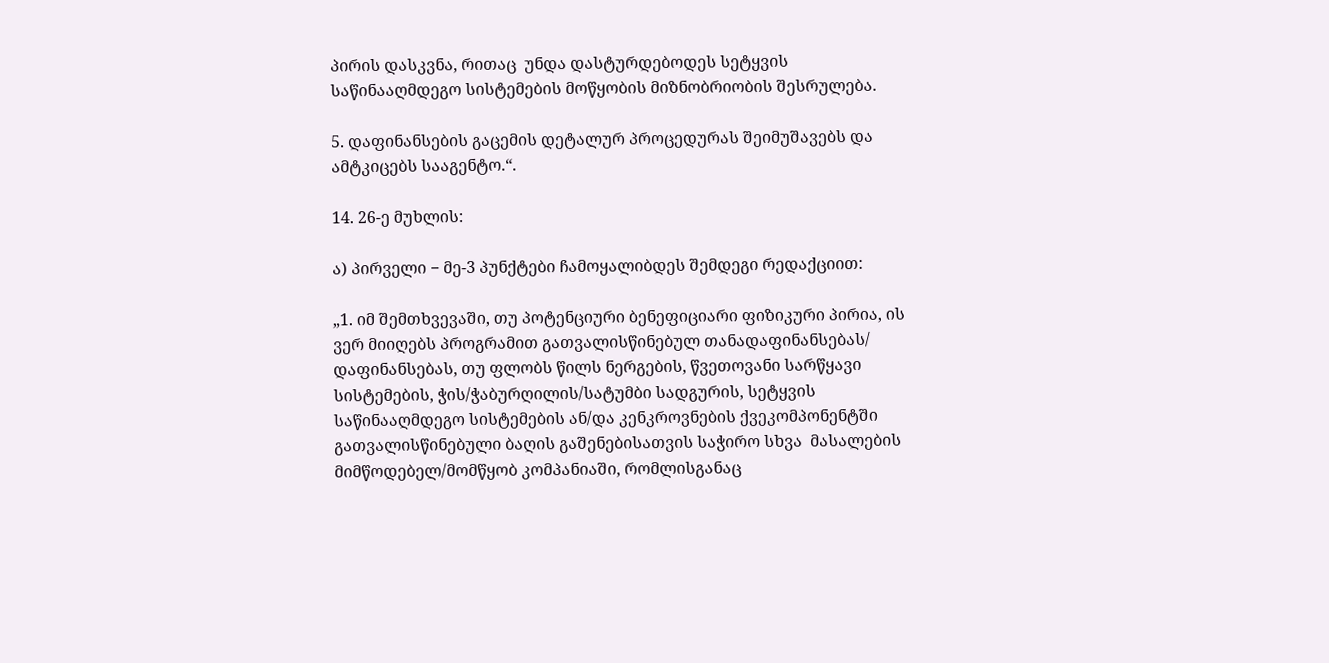პირის დასკვნა, რითაც  უნდა დასტურდებოდეს სეტყვის საწინააღმდეგო სისტემების მოწყობის მიზნობრიობის შესრულება.

5. დაფინანსების გაცემის დეტალურ პროცედურას შეიმუშავებს და ამტკიცებს სააგენტო.“.

14. 26-ე მუხლის:

ა) პირველი − მე-3 პუნქტები ჩამოყალიბდეს შემდეგი რედაქციით:

„1. იმ შემთხვევაში, თუ პოტენციური ბენეფიციარი ფიზიკური პირია, ის ვერ მიიღებს პროგრამით გათვალისწინებულ თანადაფინანსებას/ დაფინანსებას, თუ ფლობს წილს ნერგების, წვეთოვანი სარწყავი სისტემების, ჭის/ჭაბურღილის/სატუმბი სადგურის, სეტყვის საწინააღმდეგო სისტემების ან/და კენკროვნების ქვეკომპონენტში გათვალისწინებული ბაღის გაშენებისათვის საჭირო სხვა  მასალების  მიმწოდებელ/მომწყობ კომპანიაში, რომლისგანაც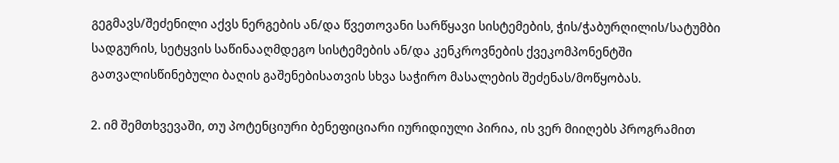გეგმავს/შეძენილი აქვს ნერგების ან/და წვეთოვანი სარწყავი სისტემების, ჭის/ჭაბურღილის/სატუმბი სადგურის, სეტყვის საწინააღმდეგო სისტემების ან/და კენკროვნების ქვეკომპონენტში გათვალისწინებული ბაღის გაშენებისათვის სხვა საჭირო მასალების შეძენას/მოწყობას.

2. იმ შემთხვევაში, თუ პოტენციური ბენეფიციარი იურიდიული პირია, ის ვერ მიიღებს პროგრამით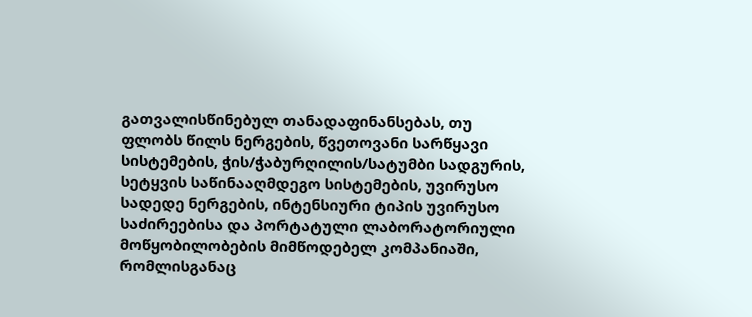გათვალისწინებულ თანადაფინანსებას, თუ ფლობს წილს ნერგების, წვეთოვანი სარწყავი სისტემების, ჭის/ჭაბურღილის/სატუმბი სადგურის, სეტყვის საწინააღმდეგო სისტემების, უვირუსო სადედე ნერგების, ინტენსიური ტიპის უვირუსო საძირეებისა და პორტატული ლაბორატორიული მოწყობილობების მიმწოდებელ კომპანიაში, რომლისგანაც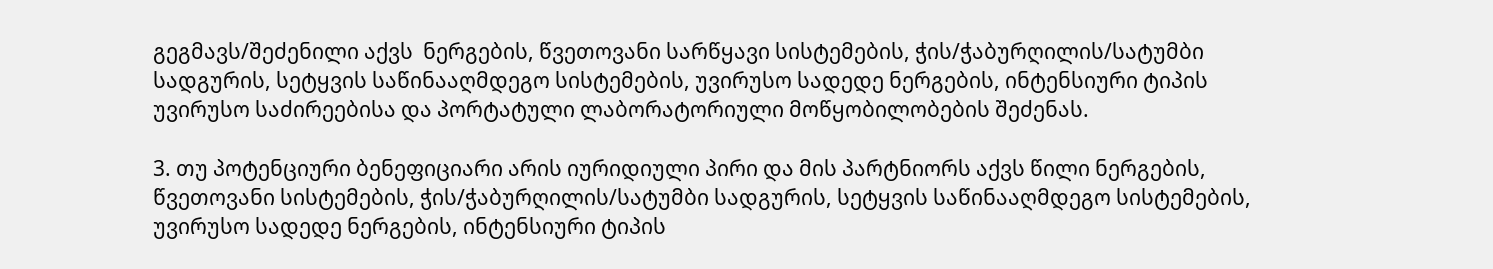გეგმავს/შეძენილი აქვს  ნერგების, წვეთოვანი სარწყავი სისტემების, ჭის/ჭაბურღილის/სატუმბი სადგურის, სეტყვის საწინააღმდეგო სისტემების, უვირუსო სადედე ნერგების, ინტენსიური ტიპის უვირუსო საძირეებისა და პორტატული ლაბორატორიული მოწყობილობების შეძენას.

3. თუ პოტენციური ბენეფიციარი არის იურიდიული პირი და მის პარტნიორს აქვს წილი ნერგების, წვეთოვანი სისტემების, ჭის/ჭაბურღილის/სატუმბი სადგურის, სეტყვის საწინააღმდეგო სისტემების, უვირუსო სადედე ნერგების, ინტენსიური ტიპის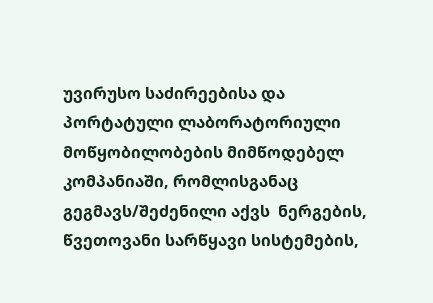უვირუსო საძირეებისა და პორტატული ლაბორატორიული მოწყობილობების მიმწოდებელ კომპანიაში, რომლისგანაც გეგმავს/შეძენილი აქვს  ნერგების, წვეთოვანი სარწყავი სისტემების,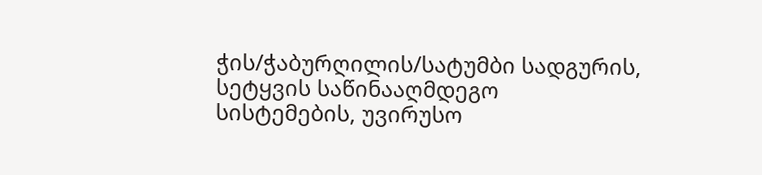ჭის/ჭაბურღილის/სატუმბი სადგურის, სეტყვის საწინააღმდეგო სისტემების, უვირუსო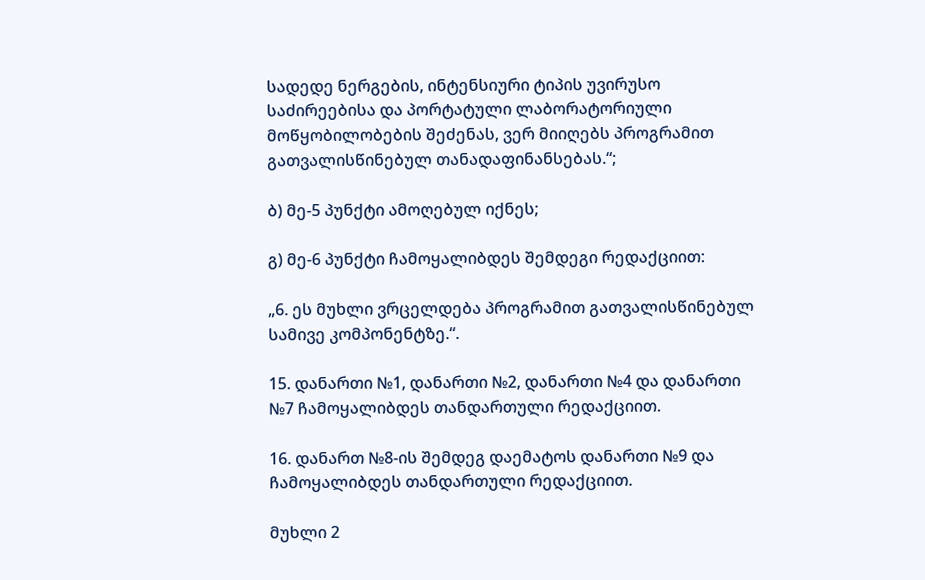სადედე ნერგების, ინტენსიური ტიპის უვირუსო საძირეებისა და პორტატული ლაბორატორიული მოწყობილობების შეძენას, ვერ მიიღებს პროგრამით გათვალისწინებულ თანადაფინანსებას.“;

ბ) მე-5 პუნქტი ამოღებულ იქნეს;

გ) მე-6 პუნქტი ჩამოყალიბდეს შემდეგი რედაქციით:

„6. ეს მუხლი ვრცელდება პროგრამით გათვალისწინებულ სამივე კომპონენტზე.“.

15. დანართი №1, დანართი №2, დანართი №4 და დანართი №7 ჩამოყალიბდეს თანდართული რედაქციით.

16. დანართ №8-ის შემდეგ დაემატოს დანართი №9 და ჩამოყალიბდეს თანდართული რედაქციით.

მუხლი 2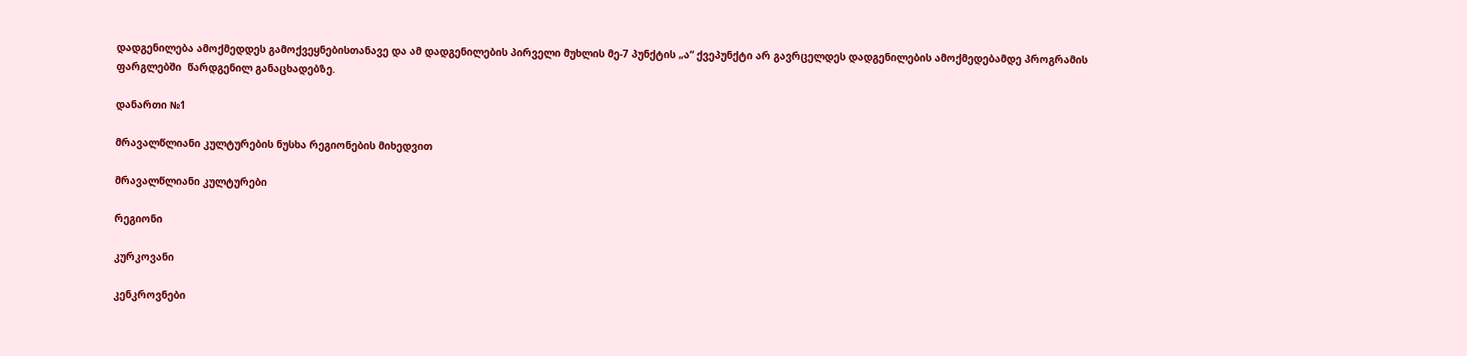დადგენილება ამოქმედდეს გამოქვეყნებისთანავე და ამ დადგენილების პირველი მუხლის მე-7 პუნქტის „ა“ ქვეპუნქტი არ გავრცელდეს დადგენილების ამოქმედებამდე პროგრამის ფარგლებში  წარდგენილ განაცხადებზე.

დანართი №1

მრავალწლიანი კულტურების ნუსხა რეგიონების მიხედვით

მრავალწლიანი კულტურები

რეგიონი

კურკოვანი

კენკროვნები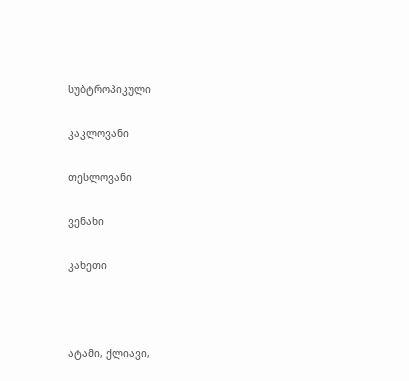სუბტროპიკული

კაკლოვანი

თესლოვანი

ვენახი

კახეთი



ატამი, ქლიავი,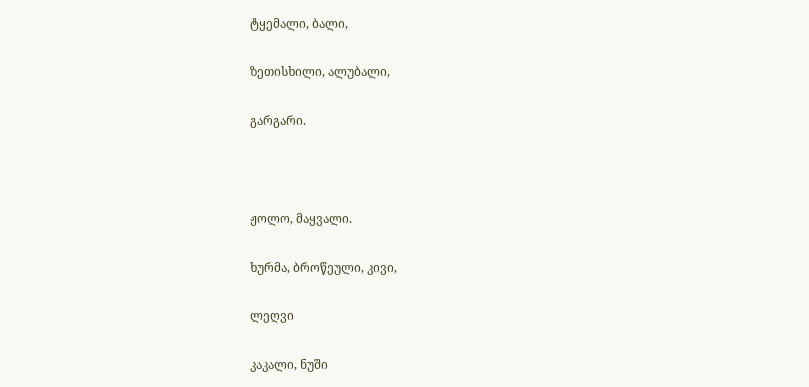ტყემალი, ბალი,

ზეთისხილი, ალუბალი,

გარგარი.



ჟოლო, მაყვალი.

ხურმა, ბროწეული, კივი,

ლეღვი

კაკალი, ნუში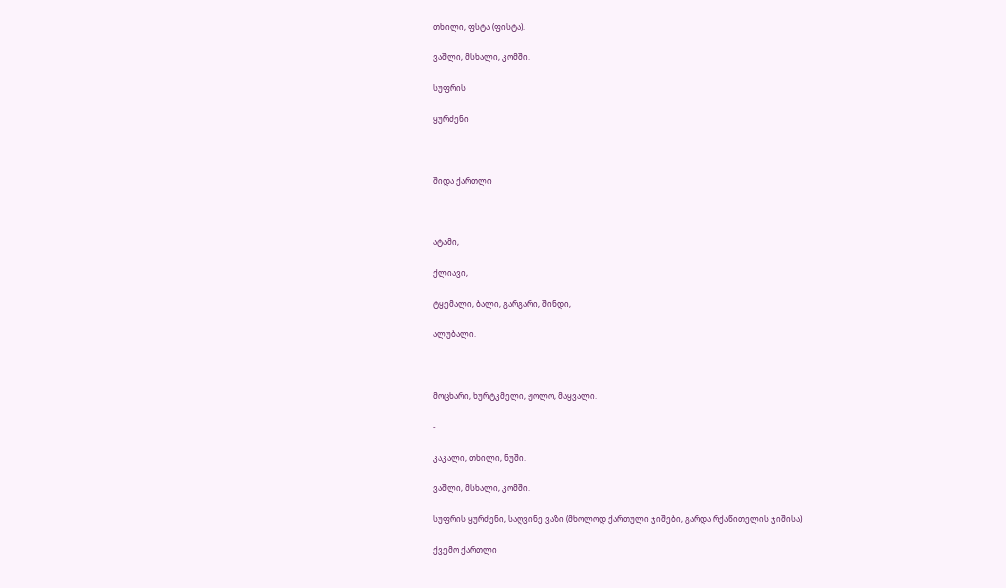თხილი, ფსტა (ფისტა).

ვაშლი, მსხალი, კომში.

სუფრის

ყურძენი



შიდა ქართლი



ატამი,

ქლიავი,

ტყემალი, ბალი, გარგარი, შინდი,

ალუბალი.



მოცხარი, ხურტკმელი, ჟოლო, მაყვალი.

-

კაკალი, თხილი, ნუში.

ვაშლი, მსხალი, კომში.

სუფრის ყურძენი, საღვინე ვაზი (მხოლოდ ქართული ჯიშები, გარდა რქაწითელის ჯიშისა)

ქვემო ქართლი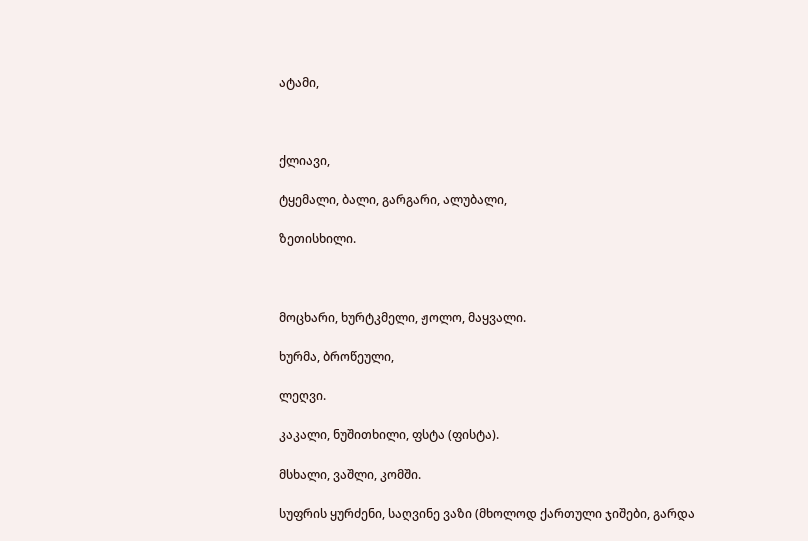ატამი,



ქლიავი,

ტყემალი, ბალი, გარგარი, ალუბალი,

ზეთისხილი.



მოცხარი, ხურტკმელი, ჟოლო, მაყვალი.

ხურმა, ბროწეული,

ლეღვი.

კაკალი, ნუშითხილი, ფსტა (ფისტა).

მსხალი, ვაშლი, კომში.

სუფრის ყურძენი, საღვინე ვაზი (მხოლოდ ქართული ჯიშები, გარდა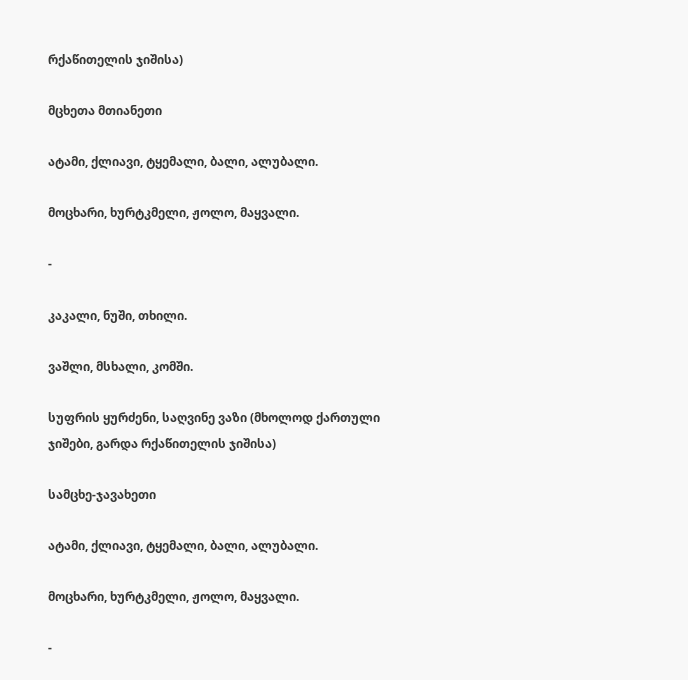რქაწითელის ჯიშისა)

მცხეთა მთიანეთი

ატამი, ქლიავი, ტყემალი, ბალი, ალუბალი.

მოცხარი, ხურტკმელი, ჟოლო, მაყვალი.

-

კაკალი, ნუში, თხილი.

ვაშლი, მსხალი, კომში.

სუფრის ყურძენი, საღვინე ვაზი (მხოლოდ ქართული ჯიშები, გარდა რქაწითელის ჯიშისა)

სამცხე-ჯავახეთი

ატამი, ქლიავი, ტყემალი, ბალი, ალუბალი.

მოცხარი, ხურტკმელი, ჟოლო, მაყვალი.

-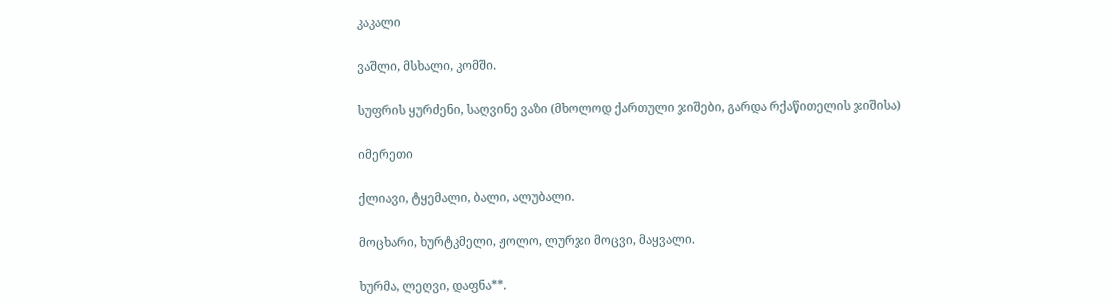კაკალი

ვაშლი, მსხალი, კომში.

სუფრის ყურძენი, საღვინე ვაზი (მხოლოდ ქართული ჯიშები, გარდა რქაწითელის ჯიშისა)

იმერეთი

ქლიავი, ტყემალი, ბალი, ალუბალი.

მოცხარი, ხურტკმელი, ჟოლო, ლურჯი მოცვი, მაყვალი.

ხურმა, ლეღვი, დაფნა**.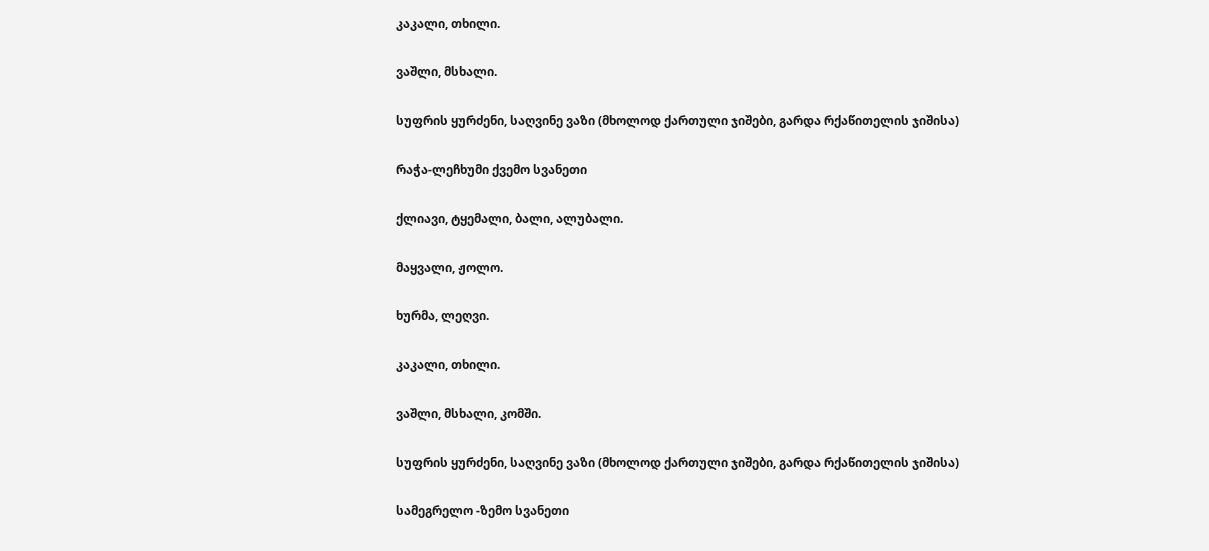კაკალი, თხილი.

ვაშლი, მსხალი.

სუფრის ყურძენი, საღვინე ვაზი (მხოლოდ ქართული ჯიშები, გარდა რქაწითელის ჯიშისა)

რაჭა-ლეჩხუმი ქვემო სვანეთი

ქლიავი, ტყემალი, ბალი, ალუბალი.

მაყვალი, ჟოლო.

ხურმა, ლეღვი.

კაკალი, თხილი.

ვაშლი, მსხალი, კომში.

სუფრის ყურძენი, საღვინე ვაზი (მხოლოდ ქართული ჯიშები, გარდა რქაწითელის ჯიშისა)

სამეგრელო -ზემო სვანეთი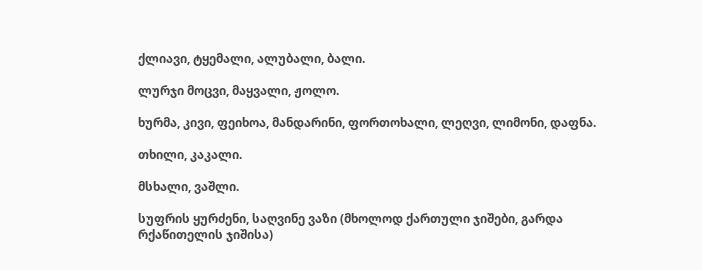ქლიავი, ტყემალი, ალუბალი, ბალი.

ლურჯი მოცვი, მაყვალი, ჟოლო.

ხურმა, კივი, ფეიხოა, მანდარინი, ფორთოხალი, ლეღვი, ლიმონი, დაფნა.

თხილი, კაკალი.

მსხალი, ვაშლი.

სუფრის ყურძენი, საღვინე ვაზი (მხოლოდ ქართული ჯიშები, გარდა რქაწითელის ჯიშისა)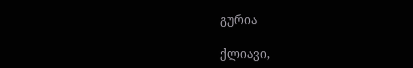გურია

ქლიავი,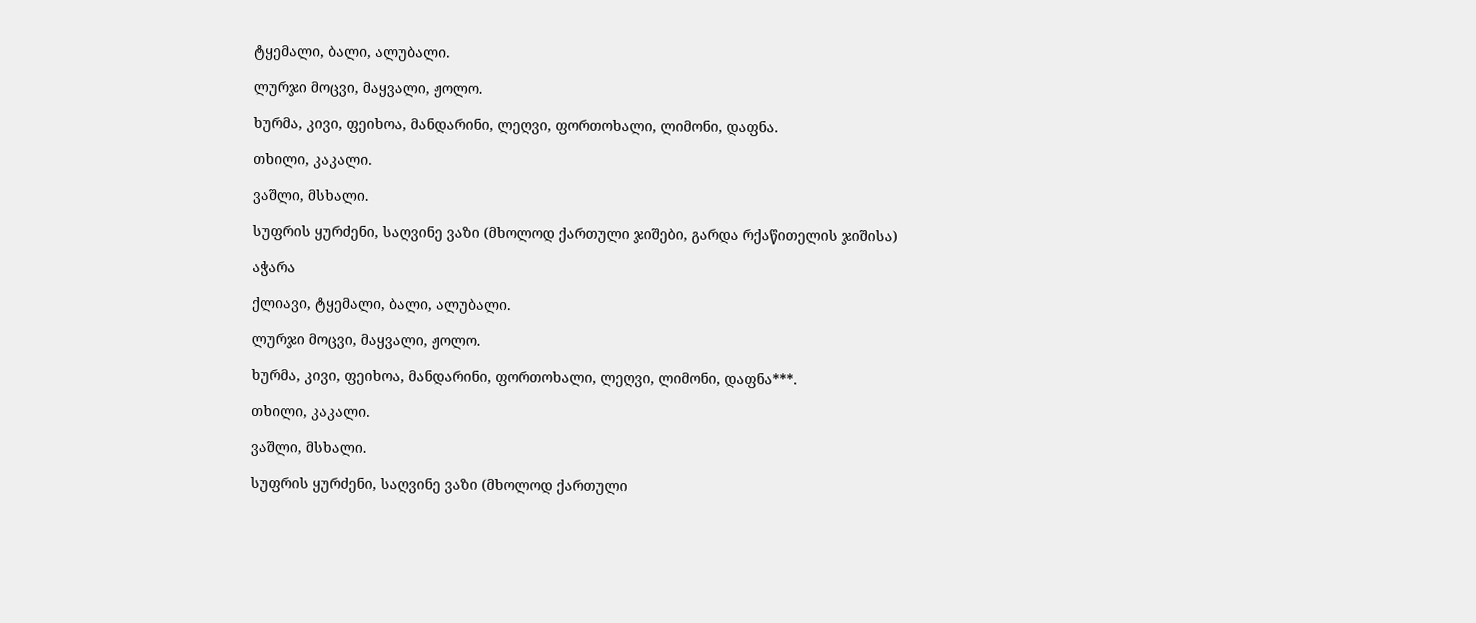ტყემალი, ბალი, ალუბალი.

ლურჯი მოცვი, მაყვალი, ჟოლო.

ხურმა, კივი, ფეიხოა, მანდარინი, ლეღვი, ფორთოხალი, ლიმონი, დაფნა.

თხილი, კაკალი.

ვაშლი, მსხალი.

სუფრის ყურძენი, საღვინე ვაზი (მხოლოდ ქართული ჯიშები, გარდა რქაწითელის ჯიშისა)

აჭარა

ქლიავი, ტყემალი, ბალი, ალუბალი.

ლურჯი მოცვი, მაყვალი, ჟოლო.

ხურმა, კივი, ფეიხოა, მანდარინი, ფორთოხალი, ლეღვი, ლიმონი, დაფნა***.

თხილი, კაკალი.

ვაშლი, მსხალი.

სუფრის ყურძენი, საღვინე ვაზი (მხოლოდ ქართული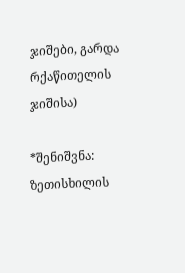ჯიშები, გარდა რქაწითელის ჯიშისა)

*შენიშვნა: ზეთისხილის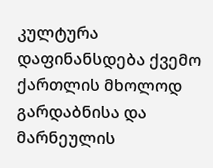კულტურა დაფინანსდება ქვემო ქართლის მხოლოდ გარდაბნისა და მარნეულის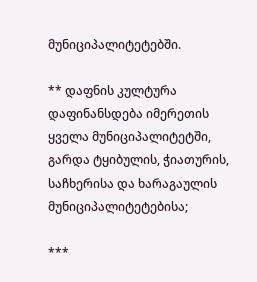მუნიციპალიტეტებში.

** დაფნის კულტურა დაფინანსდება იმერეთის ყველა მუნიციპალიტეტში, გარდა ტყიბულის, ჭიათურის, საჩხერისა და ხარაგაულის მუნიციპალიტეტებისა;

***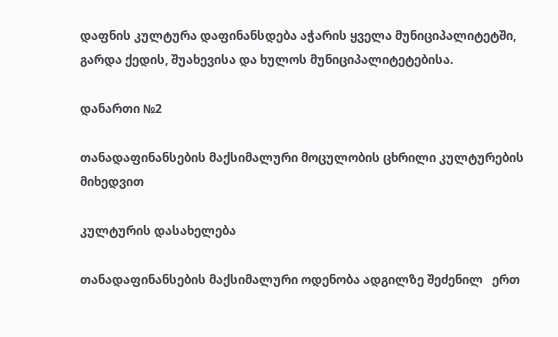დაფნის კულტურა დაფინანსდება აჭარის ყველა მუნიციპალიტეტში, გარდა ქედის, შუახევისა და ხულოს მუნიციპალიტეტებისა.

დანართი №2

თანადაფინანსების მაქსიმალური მოცულობის ცხრილი კულტურების მიხედვით

კულტურის დასახელება

თანადაფინანსების მაქსიმალური ოდენობა ადგილზე შეძენილ   ერთ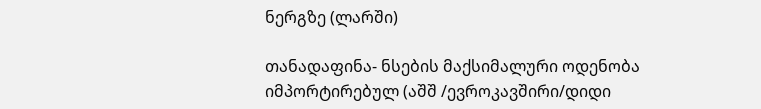ნერგზე (ლარში)

თანადაფინა- ნსების მაქსიმალური ოდენობა იმპორტირებულ (აშშ /ევროკავშირი/დიდი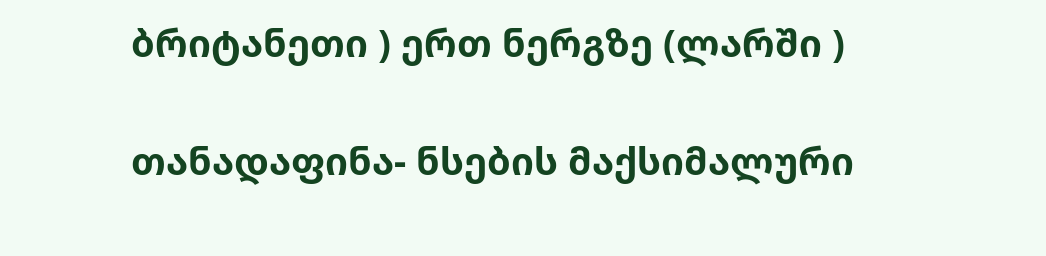ბრიტანეთი ) ერთ ნერგზე (ლარში )

თანადაფინა- ნსების მაქსიმალური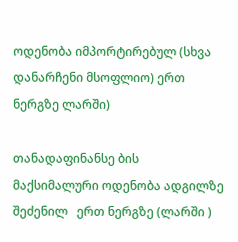ოდენობა იმპორტირებულ (სხვა დანარჩენი მსოფლიო) ერთ ნერგზე ლარში)

თანადაფინანსე ბის მაქსიმალური ოდენობა ადგილზე შეძენილ   ერთ ნერგზე (ლარში )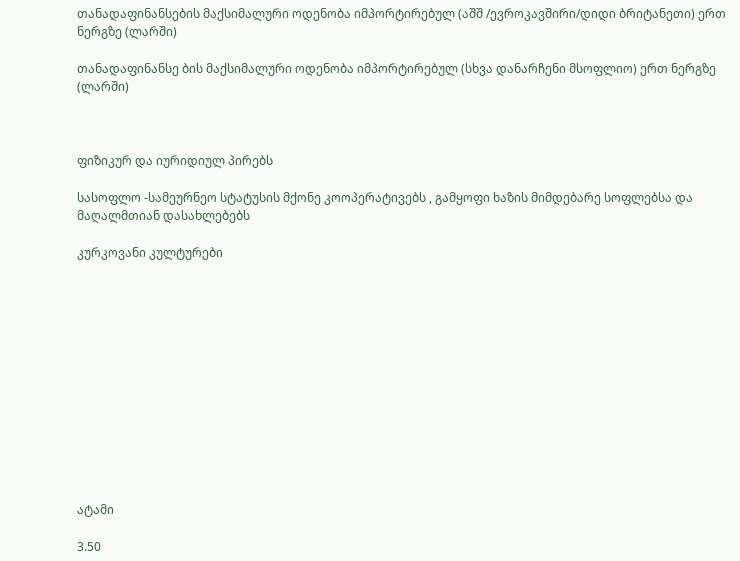თანადაფინანსების მაქსიმალური ოდენობა იმპორტირებულ (აშშ /ევროკავშირი/დიდი ბრიტანეთი) ერთ ნერგზე (ლარში)

თანადაფინანსე ბის მაქსიმალური ოდენობა იმპორტირებულ (სხვა დანარჩენი მსოფლიო) ერთ ნერგზე (ლარში)



ფიზიკურ და იურიდიულ პირებს

სასოფლო -სამეურნეო სტატუსის მქონე კოოპერატივებს , გამყოფი ხაზის მიმდებარე სოფლებსა და მაღალმთიან დასახლებებს

კურკოვანი კულტურები













ატამი

3.50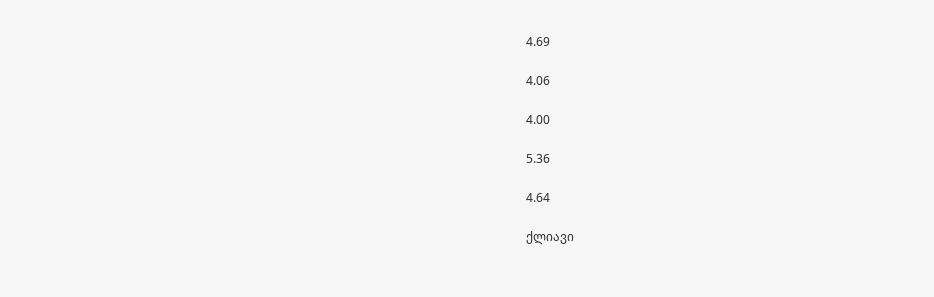4.69

4.06

4.00

5.36

4.64

ქლიავი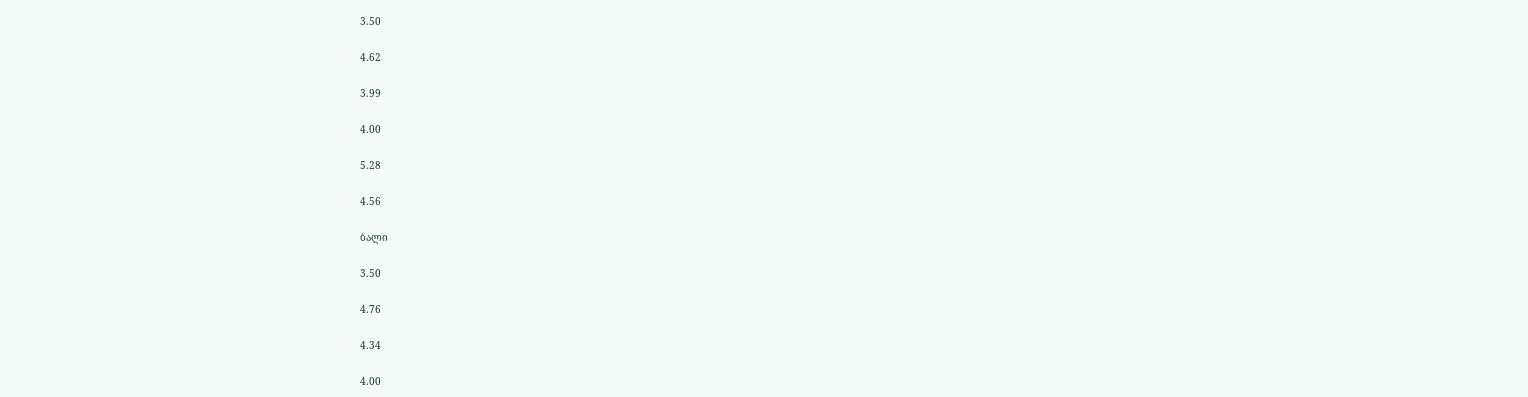3.50

4.62

3.99

4.00

5.28

4.56

ბალი

3.50

4.76

4.34

4.00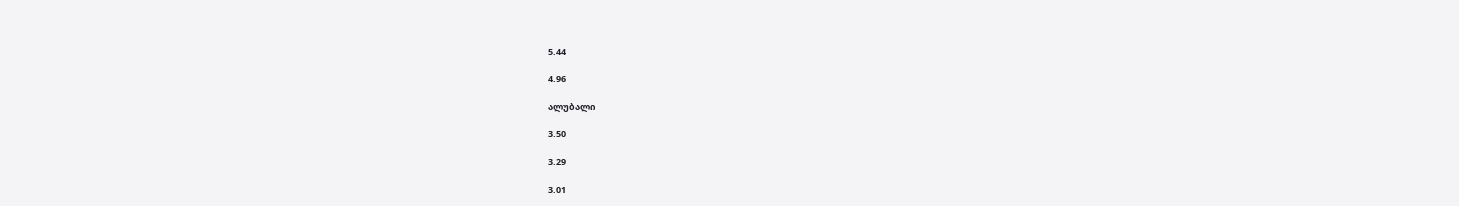5.44

4.96

ალუბალი

3.50

3.29

3.01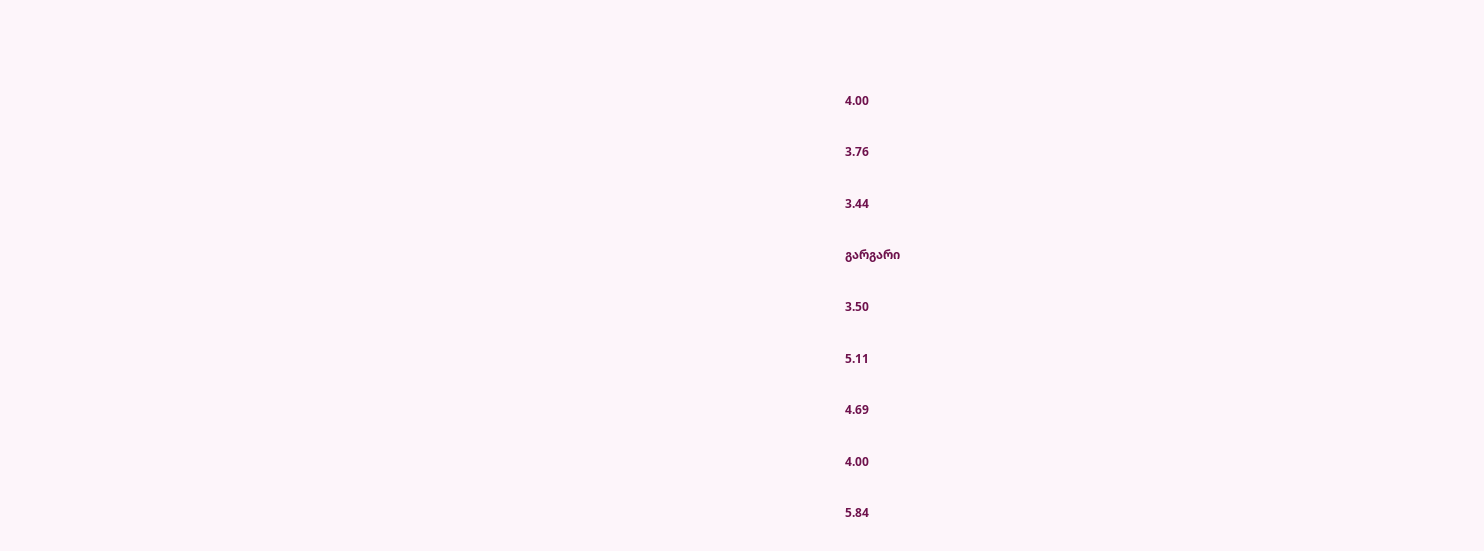4.00

3.76

3.44

გარგარი

3.50

5.11

4.69

4.00

5.84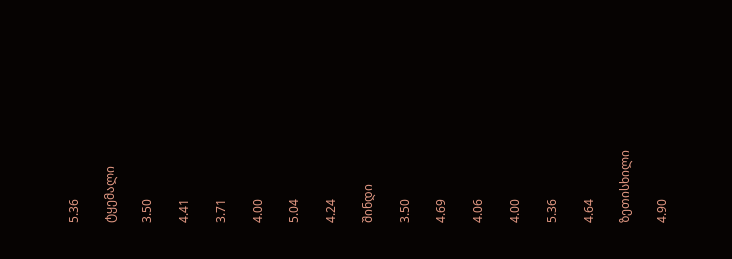5.36

ტყემალი

3.50

4.41

3.71

4.00

5.04

4.24

შინდი

3.50

4.69

4.06

4.00

5.36

4.64

ზეთისხილი

4.90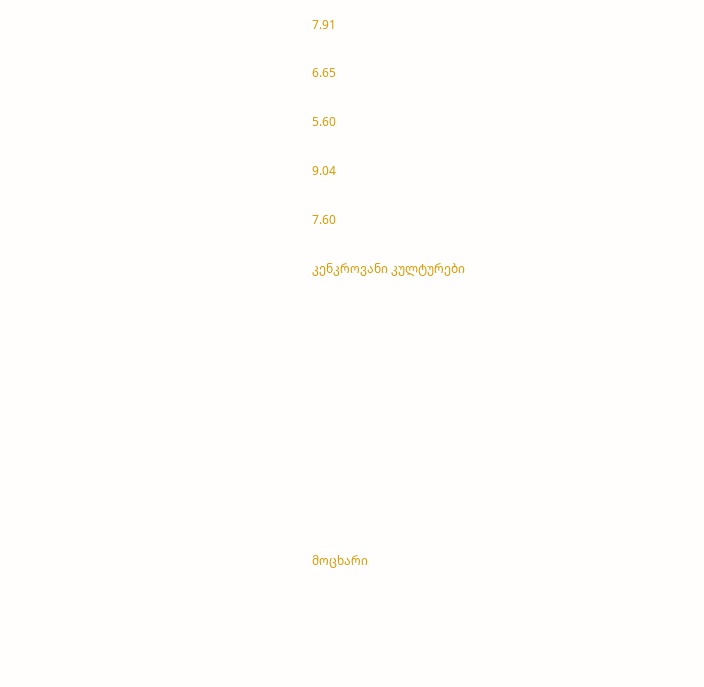7.91

6.65

5.60

9.04

7.60

კენკროვანი კულტურები











მოცხარი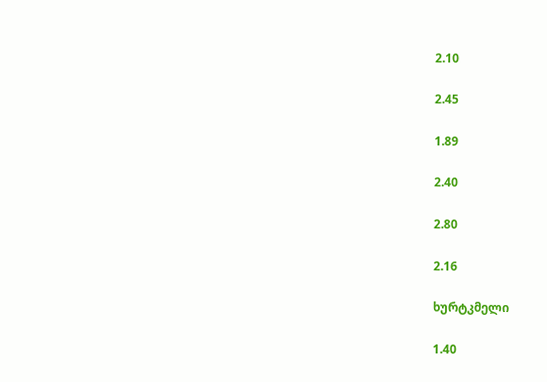2.10

2.45

1.89

2.40

2.80

2.16

ხურტკმელი

1.40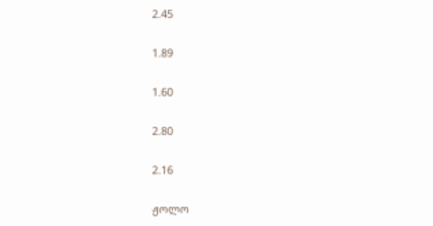2.45

1.89

1.60

2.80

2.16

ჟოლო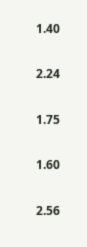1.40

2.24

1.75

1.60

2.56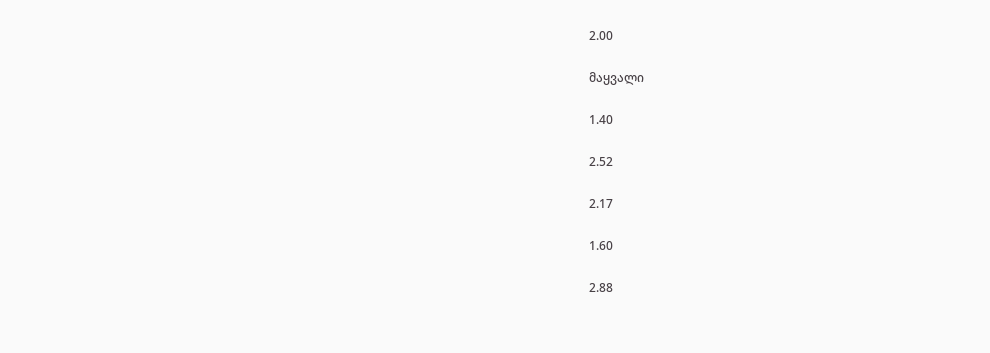2.00

მაყვალი

1.40

2.52

2.17

1.60

2.88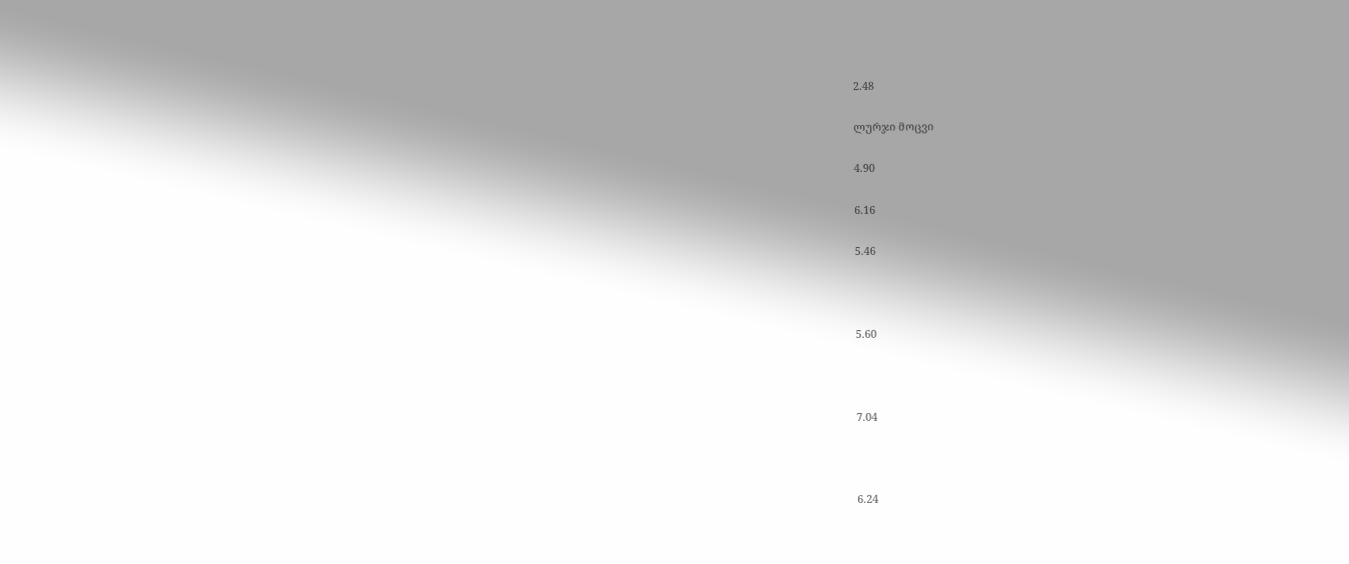2.48

ლურჯი მოცვი

4.90

6.16

5.46



5.60



7.04



6.24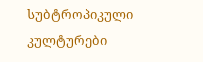სუბტროპიკული კულტურები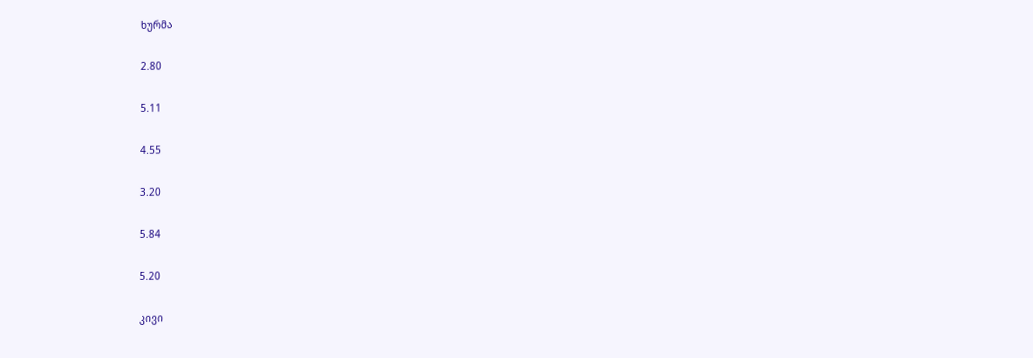ხურმა

2.80

5.11

4.55

3.20

5.84

5.20

კივი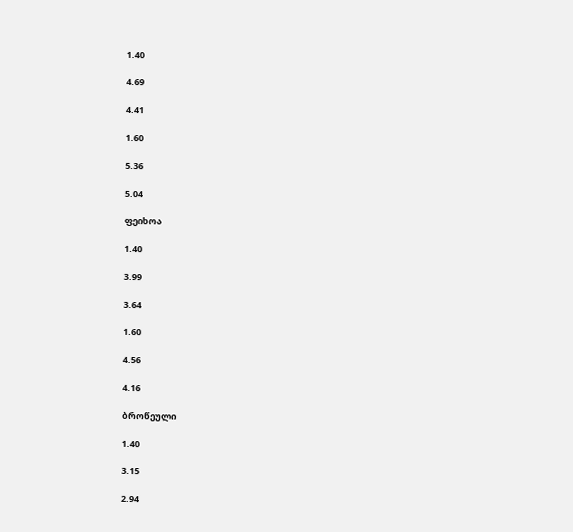1.40

4.69

4.41

1.60

5.36

5.04

ფეიხოა

1.40

3.99

3.64

1.60

4.56

4.16

ბროწეული

1.40

3.15

2.94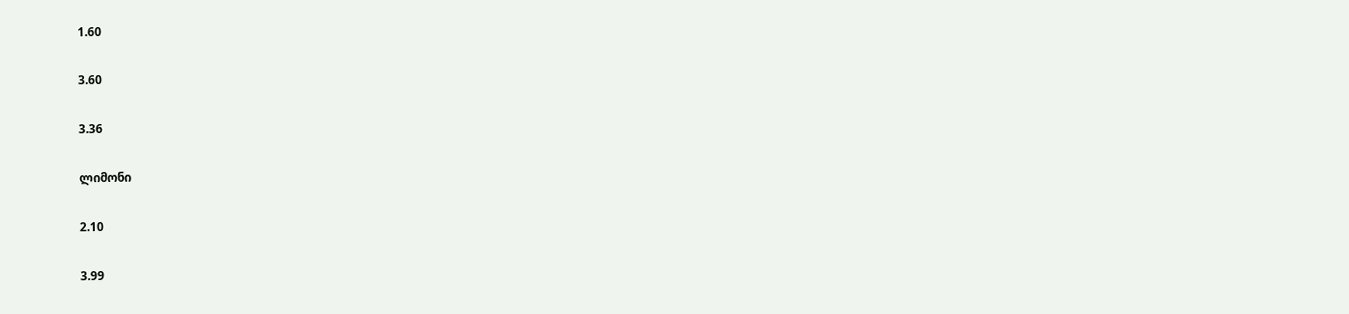1.60

3.60

3.36

ლიმონი

2.10

3.99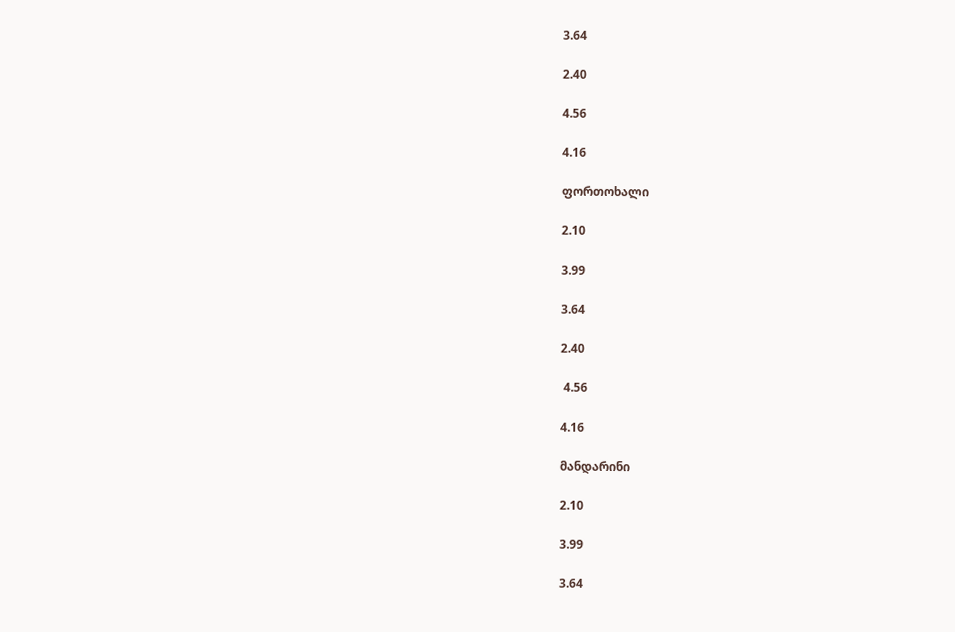3.64

2.40

4.56

4.16

ფორთოხალი

2.10

3.99

3.64

2.40

 4.56

4.16

მანდარინი

2.10

3.99

3.64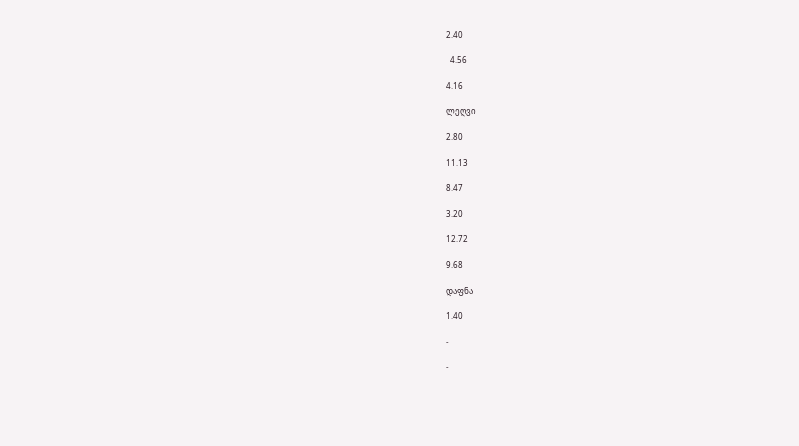2.40

  4.56

4.16

ლეღვი

2.80

11.13

8.47

3.20

12.72

9.68

დაფნა

1.40

-

-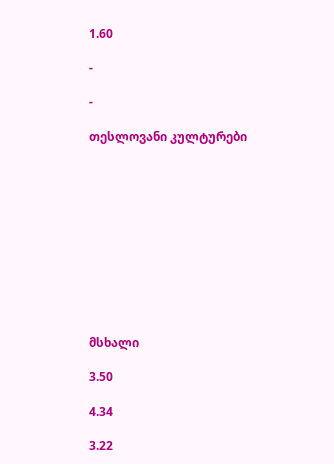1.60

-

-

თესლოვანი კულტურები











მსხალი

3.50

4.34

3.22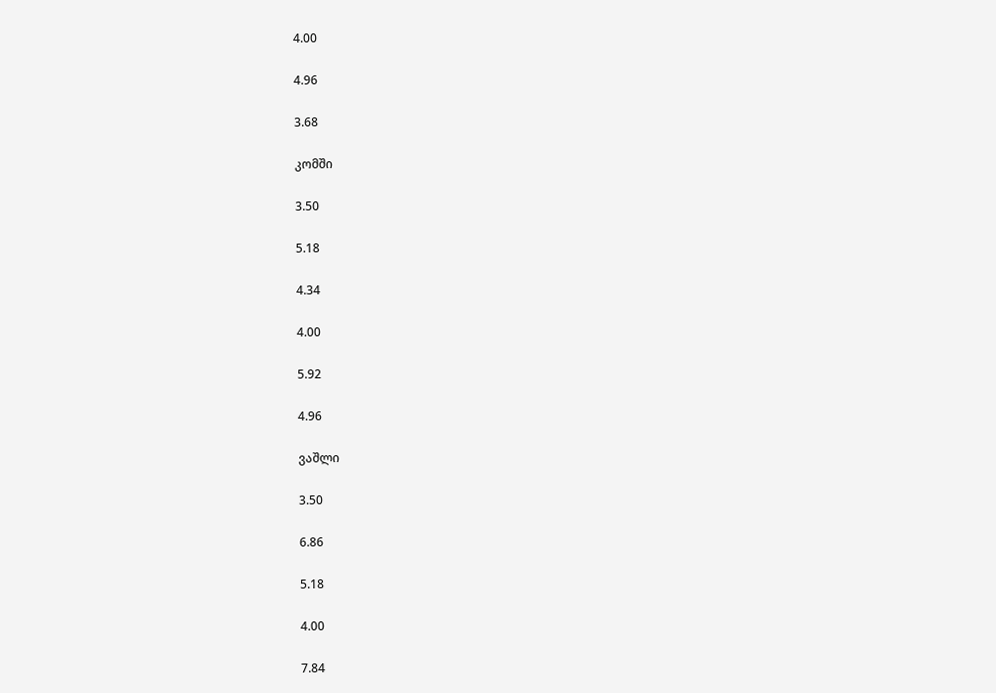4.00

4.96

3.68

კომში

3.50

5.18

4.34

4.00

5.92

4.96

ვაშლი

3.50

6.86

5.18

4.00

7.84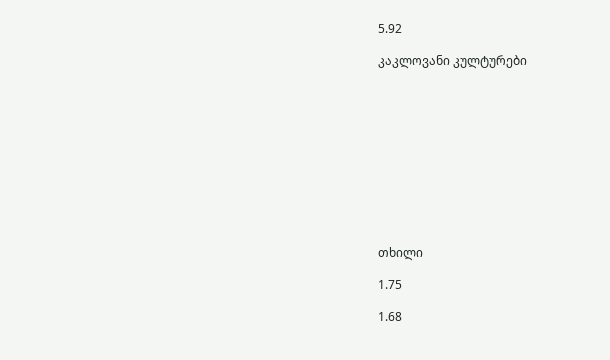5.92

კაკლოვანი კულტურები











თხილი

1.75

1.68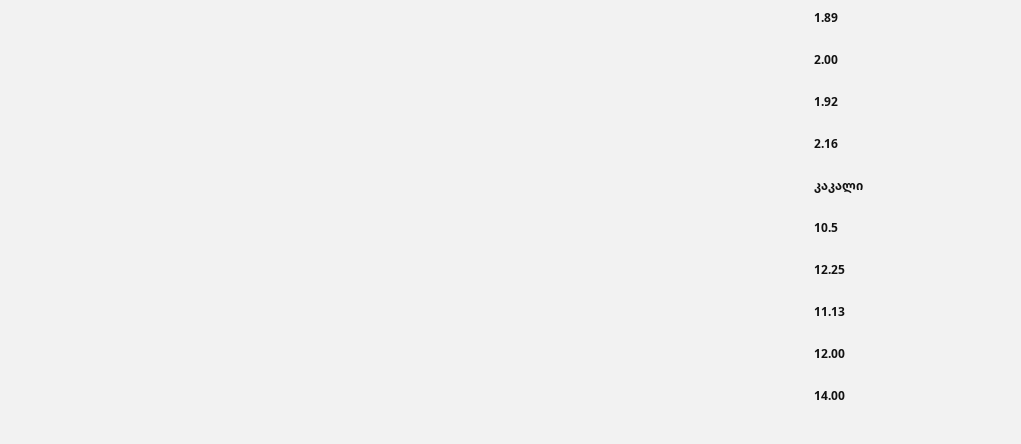1.89

2.00

1.92

2.16

კაკალი

10.5

12.25

11.13

12.00

14.00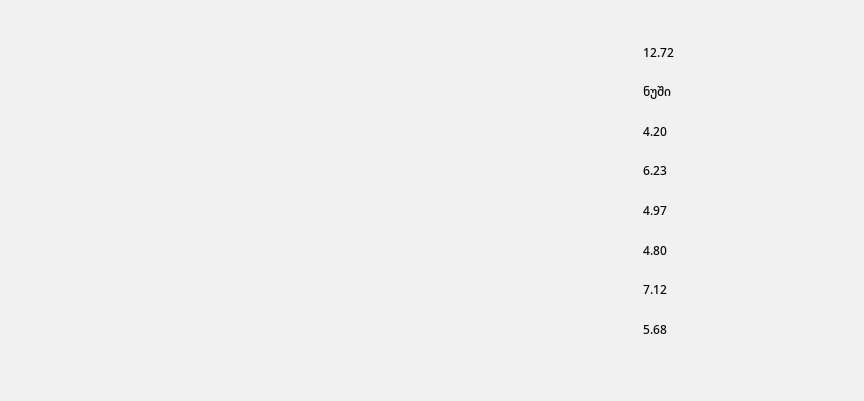12.72

ნუში

4.20

6.23

4.97

4.80

7.12

5.68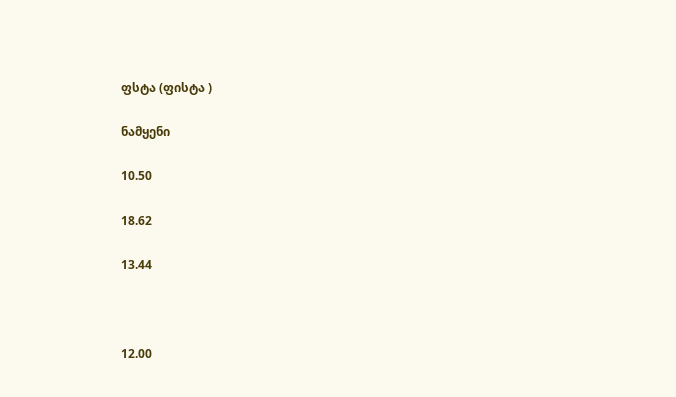ფსტა (ფისტა )

ნამყენი

10.50

18.62

13.44



12.00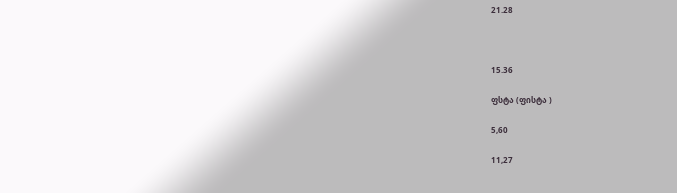21.28



15.36

ფსტა (ფისტა )

5,60

11,27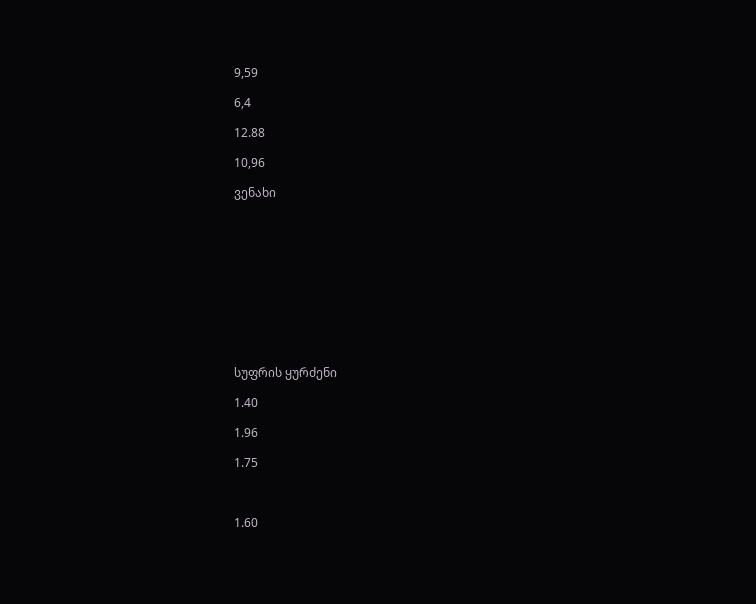9,59

6,4

12.88

10,96

ვენახი











სუფრის ყურძენი

1.40

1.96

1.75



1.60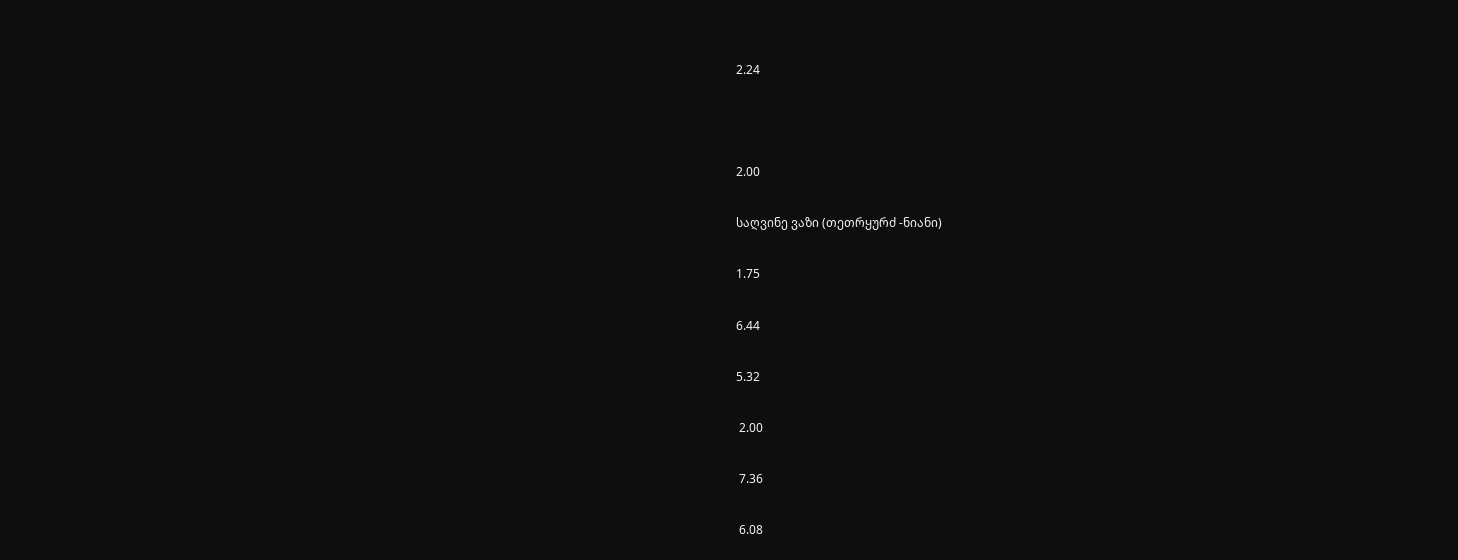2.24



2.00

საღვინე ვაზი (თეთრყურძ -ნიანი)

1.75

6.44

5.32

 2.00

 7.36

 6.08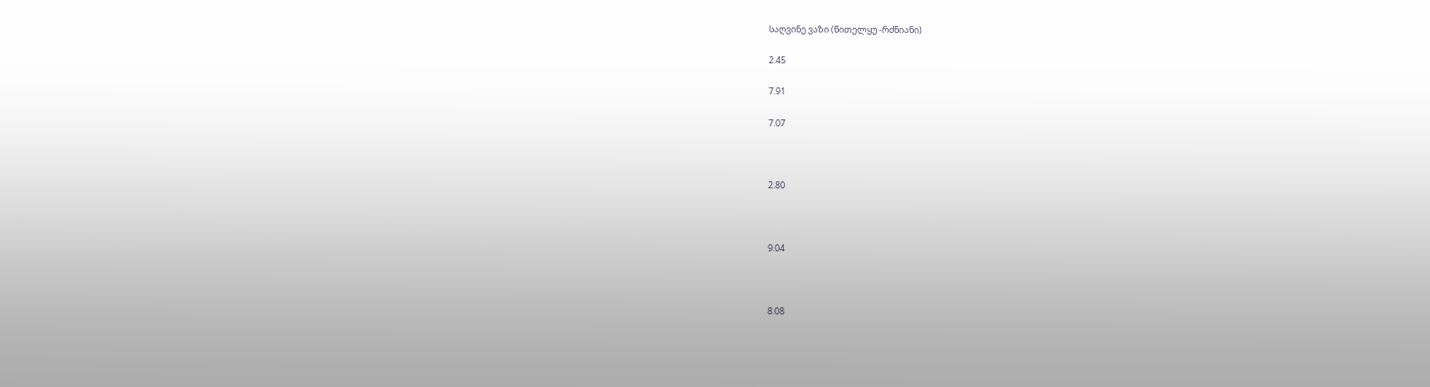საღვინე ვაზი (წითელყუ -რძნიანი)

2.45

7.91

7.07



2.80



9.04



8.08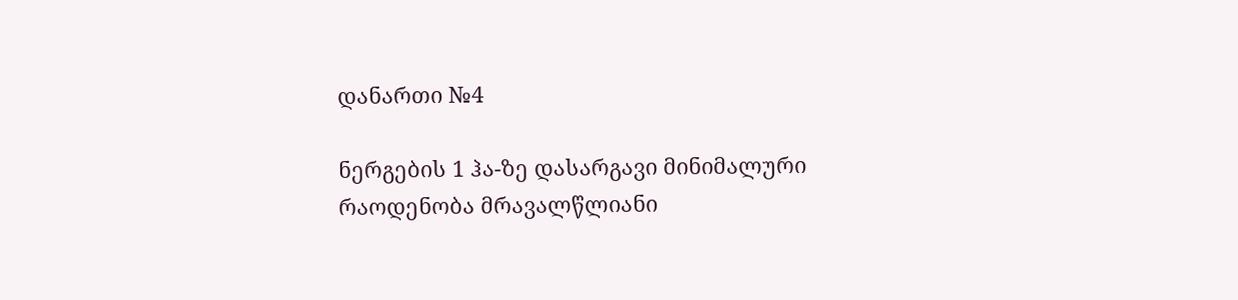დანართი №4

ნერგების 1 ჰა-ზე დასარგავი მინიმალური რაოდენობა მრავალწლიანი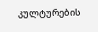კულტურების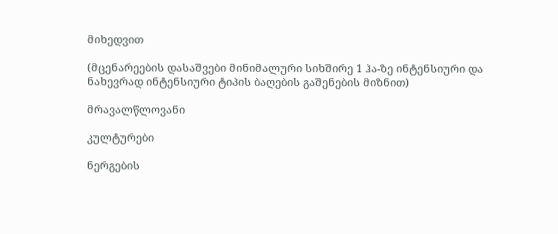მიხედვით

(მცენარეების დასაშვები მინიმალური სიხშირე 1 ჰა-ზე ინტენსიური და ნახევრად ინტენსიური ტიპის ბაღების გაშენების მიზნით)

მრავალწლოვანი

კულტურები

ნერგების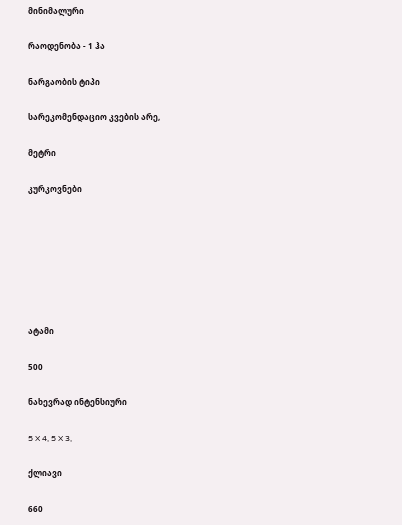მინიმალური

რაოდენობა - 1 ჰა

ნარგაობის ტიპი

სარეკომენდაციო კვების არე,

მეტრი

კურკოვნები







ატამი

500

ნახევრად ინტენსიური

5 X 4, 5 X 3,

ქლიავი

660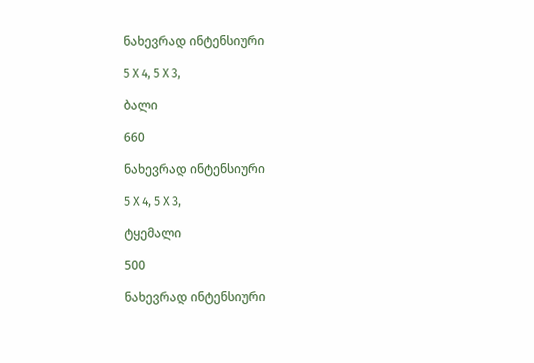ნახევრად ინტენსიური

5 X 4, 5 X 3,

ბალი

660

ნახევრად ინტენსიური

5 X 4, 5 X 3,

ტყემალი

500

ნახევრად ინტენსიური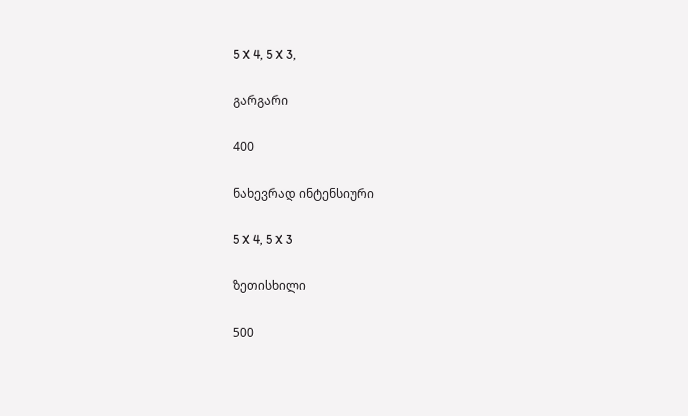5 X 4, 5 X 3,

გარგარი

400

ნახევრად ინტენსიური

5 X 4, 5 X 3

ზეთისხილი

500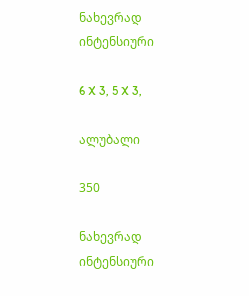ნახევრად ინტენსიური

6 X 3, 5 X 3,

ალუბალი

350

ნახევრად ინტენსიური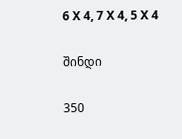6 X 4, 7 X 4, 5 X 4

შინდი

350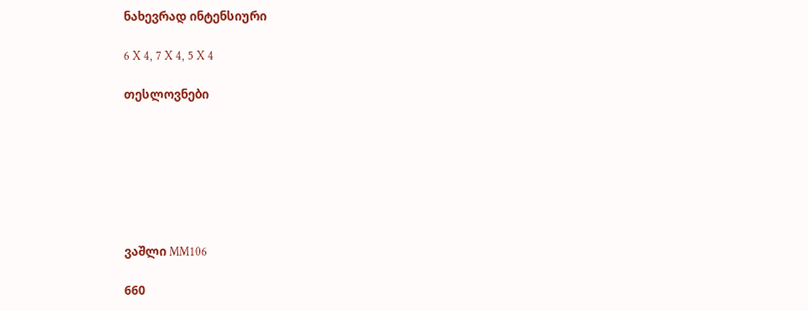ნახევრად ინტენსიური

6 X 4, 7 X 4, 5 X 4

თესლოვნები







ვაშლი MM106

660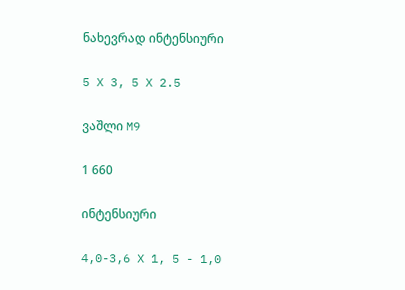ნახევრად ინტენსიური

5 X 3, 5 X 2.5

ვაშლი M9

1 660

ინტენსიური

4,0-3,6 X 1, 5 - 1,0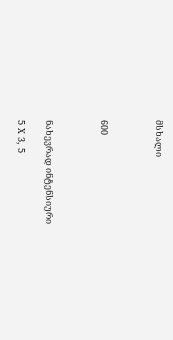მსხალი



600



ნახევრად ინტენსიური

5 X 3, 5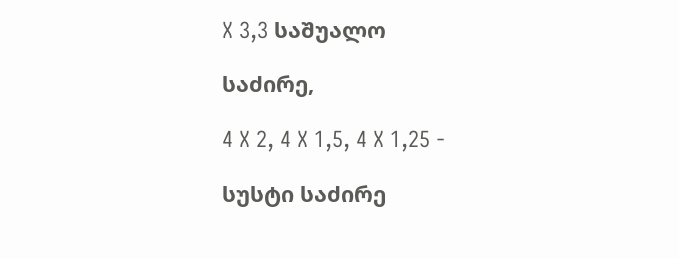X 3,3 საშუალო

საძირე,

4 X 2, 4 X 1,5, 4 X 1,25 -

სუსტი საძირე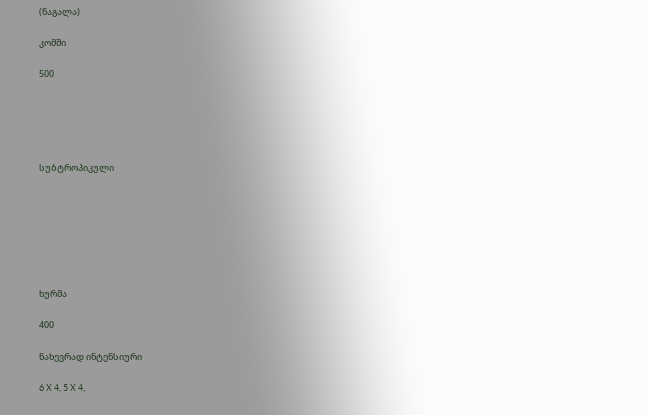(ნაგალა)

კომში

500





სუბტროპიკული







ხურმა

400

ნახევრად ინტენსიური

6 X 4, 5 X 4,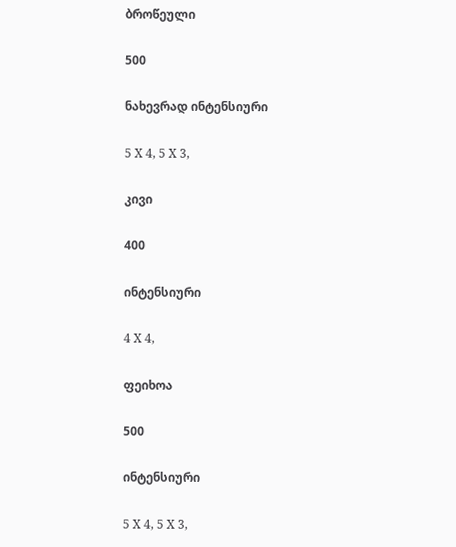ბროწეული

500

ნახევრად ინტენსიური

5 X 4, 5 X 3,

კივი

400

ინტენსიური

4 X 4,

ფეიხოა

500

ინტენსიური

5 X 4, 5 X 3,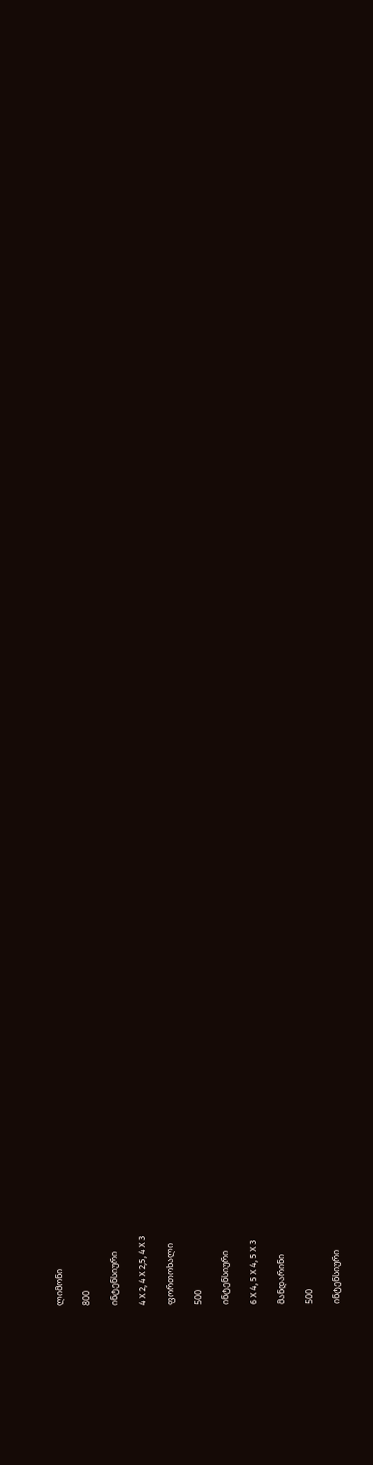ლიმონი

800

ინტენსიური

4 X 2, 4 X 2,5, 4 X 3

ფორთოხალი

500

ინტენსიური

6 X 4, 5 X 4, 5 X 3

მანდარინი

500

ინტენსიური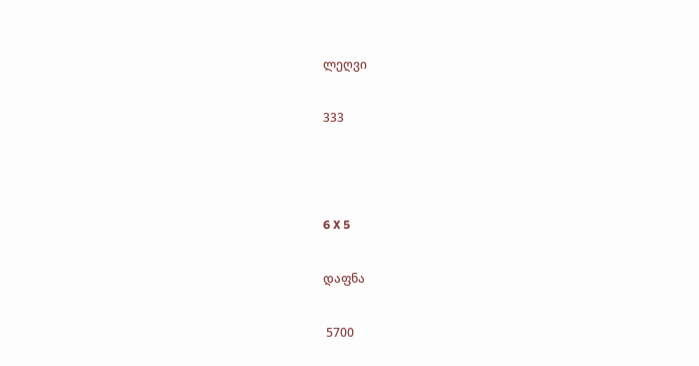ლეღვი

333



6 X 5

დაფნა

 5700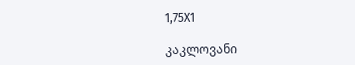1,75X1

კაკლოვანი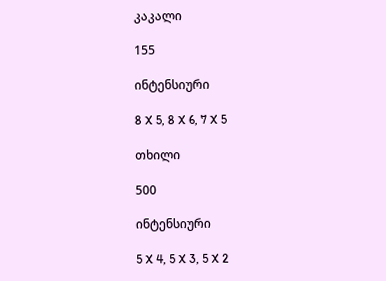კაკალი

155

ინტენსიური

8 X 5, 8 X 6, 7 X 5

თხილი

500

ინტენსიური

5 X 4, 5 X 3, 5 X 2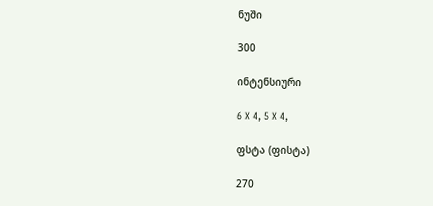ნუში

300

ინტენსიური

6 X 4, 5 X 4,

ფსტა (ფისტა)

270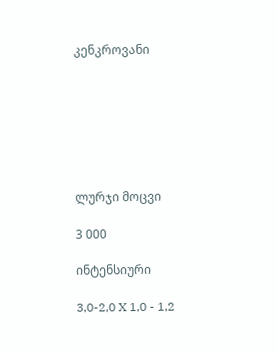კენკროვანი







ლურჯი მოცვი

3 000

ინტენსიური

3,0-2,0 X 1,0 - 1,2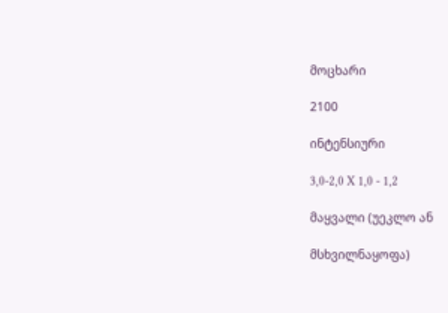მოცხარი

2100

ინტენსიური

3,0-2,0 X 1,0 - 1,2

მაყვალი (უეკლო ან

მსხვილნაყოფა)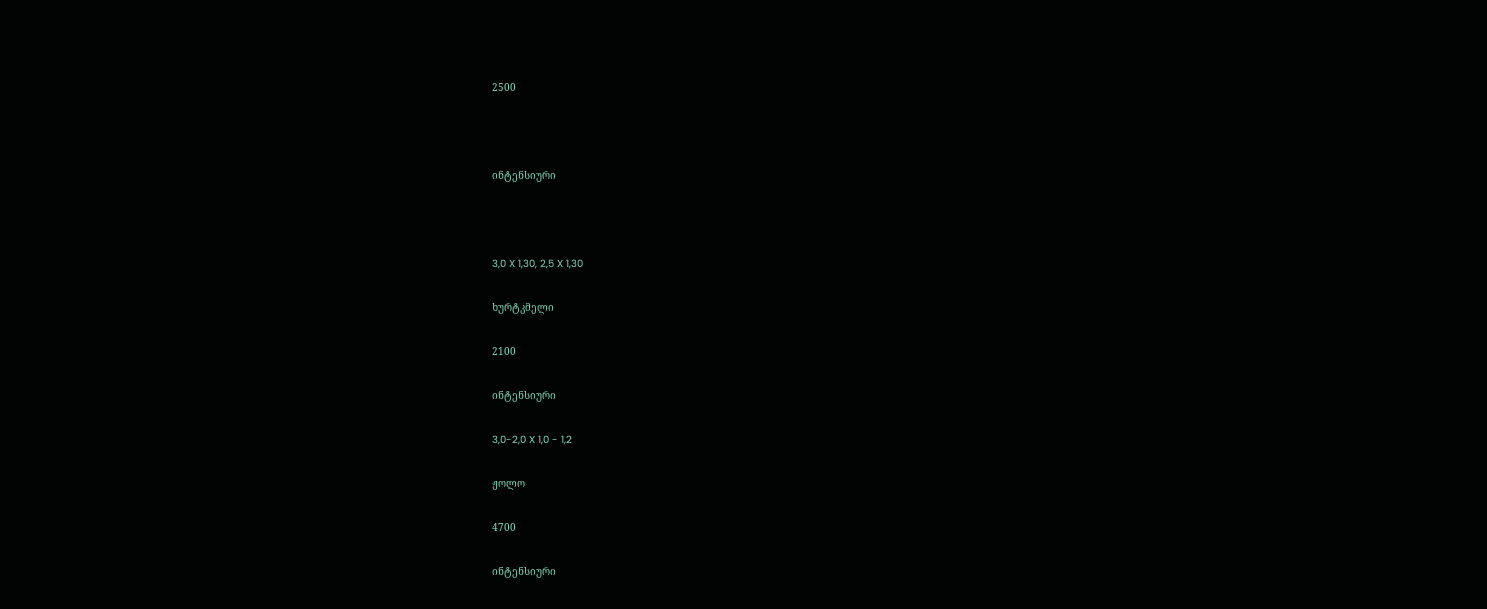2500



ინტენსიური



3,0 X 1,30, 2,5 X 1,30

ხურტკმელი

2100

ინტენსიური

3,0-2,0 X 1,0 - 1,2

ჟოლო

4700

ინტენსიური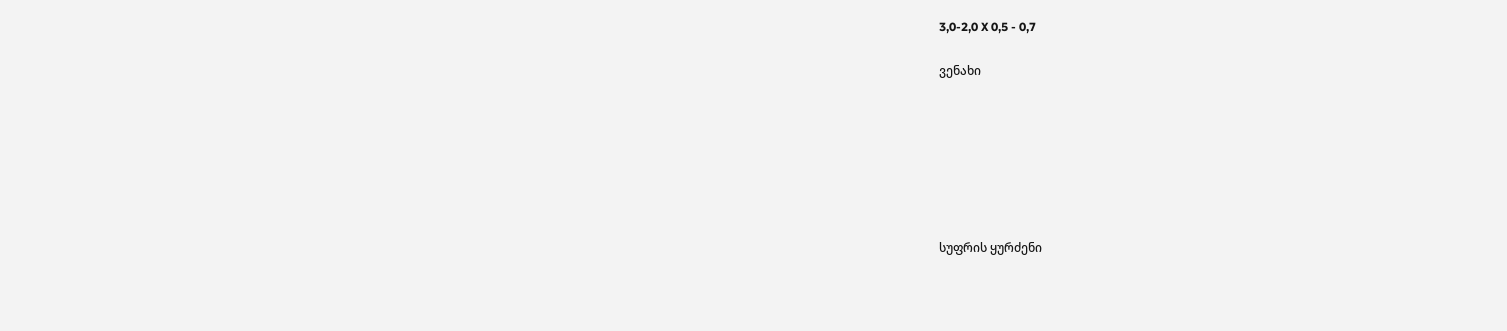3,0-2,0 X 0,5 - 0,7

ვენახი







სუფრის ყურძენი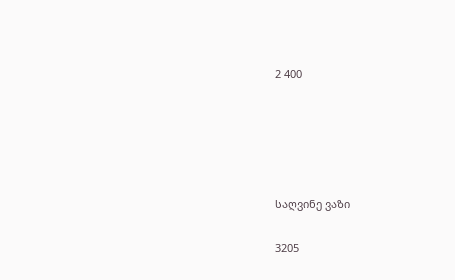2 400





საღვინე ვაზი

3205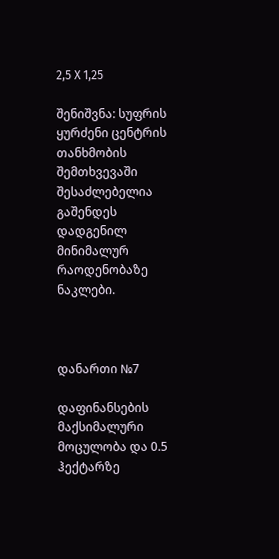2,5 X 1,25

შენიშვნა: სუფრის ყურძენი ცენტრის თანხმობის შემთხვევაში შესაძლებელია გაშენდეს    დადგენილ მინიმალურ რაოდენობაზე ნაკლები.



დანართი №7

დაფინანსების მაქსიმალური მოცულობა და 0.5 ჰექტარზე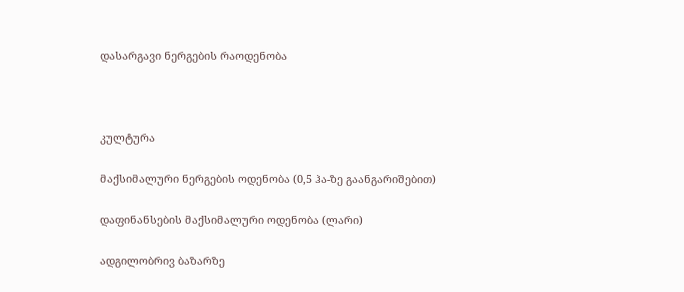დასარგავი ნერგების რაოდენობა



კულტურა

მაქსიმალური ნერგების ოდენობა (0,5 ჰა-ზე გაანგარიშებით)

დაფინანსების მაქსიმალური ოდენობა (ლარი)

ადგილობრივ ბაზარზე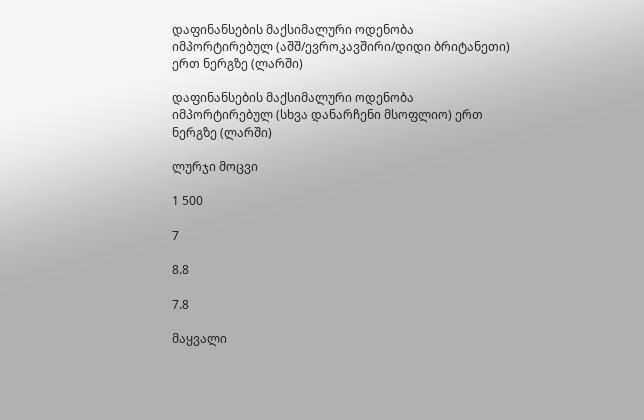დაფინანსების მაქსიმალური ოდენობა იმპორტირებულ (აშშ/ევროკავშირი/დიდი ბრიტანეთი) ერთ ნერგზე (ლარში)

დაფინანსების მაქსიმალური ოდენობა იმპორტირებულ (სხვა დანარჩენი მსოფლიო) ერთ ნერგზე (ლარში)

ლურჯი მოცვი

1 500

7

8.8

7.8

მაყვალი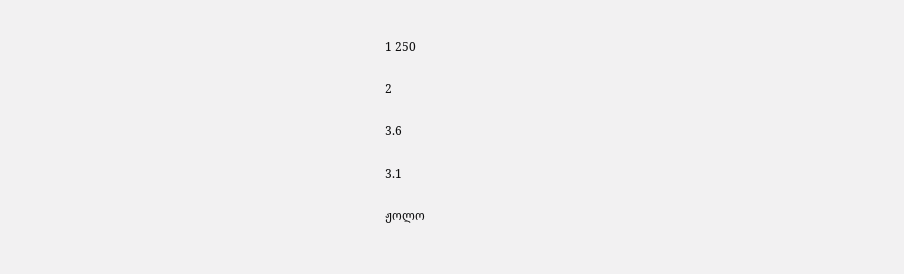1 250

2

3.6

3.1

ჟოლო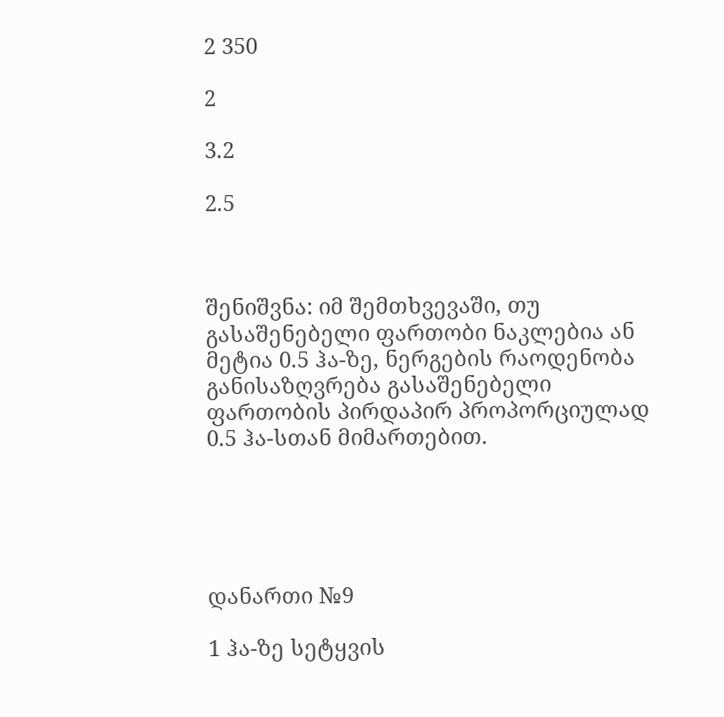2 350

2

3.2

2.5



შენიშვნა: იმ შემთხვევაში, თუ გასაშენებელი ფართობი ნაკლებია ან მეტია 0.5 ჰა-ზე, ნერგების რაოდენობა განისაზღვრება გასაშენებელი ფართობის პირდაპირ პროპორციულად 0.5 ჰა-სთან მიმართებით.





დანართი №9

1 ჰა-ზე სეტყვის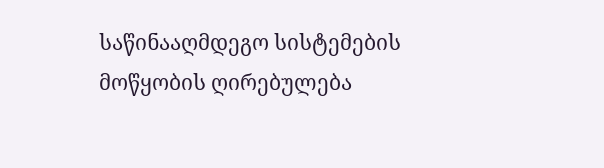საწინააღმდეგო სისტემების მოწყობის ღირებულება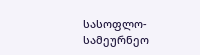სასოფლო-სამეურნეო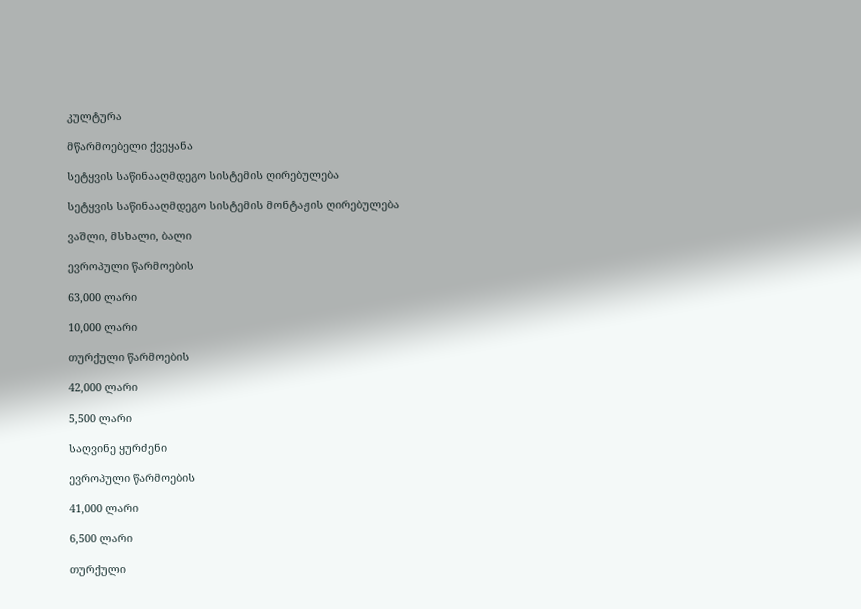კულტურა

მწარმოებელი ქვეყანა

სეტყვის საწინააღმდეგო სისტემის ღირებულება

სეტყვის საწინააღმდეგო სისტემის მონტაჟის ღირებულება

ვაშლი, მსხალი, ბალი

ევროპული წარმოების

63,000 ლარი

10,000 ლარი

თურქული წარმოების

42,000 ლარი

5,500 ლარი

საღვინე ყურძენი

ევროპული წარმოების

41,000 ლარი

6,500 ლარი

თურქული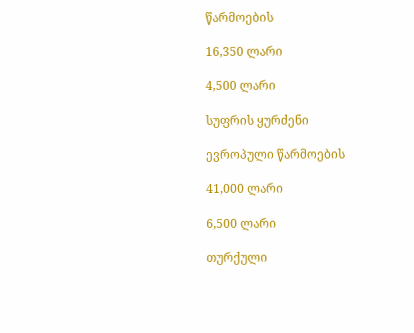წარმოების

16,350 ლარი

4,500 ლარი

სუფრის ყურძენი

ევროპული წარმოების

41,000 ლარი

6,500 ლარი

თურქული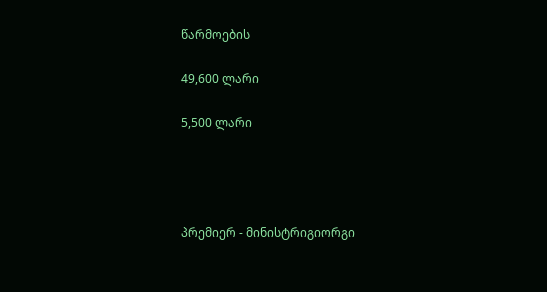წარმოების

49,600 ლარი

5,500 ლარი




პრემიერ - მინისტრიგიორგი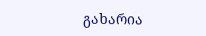გახარია